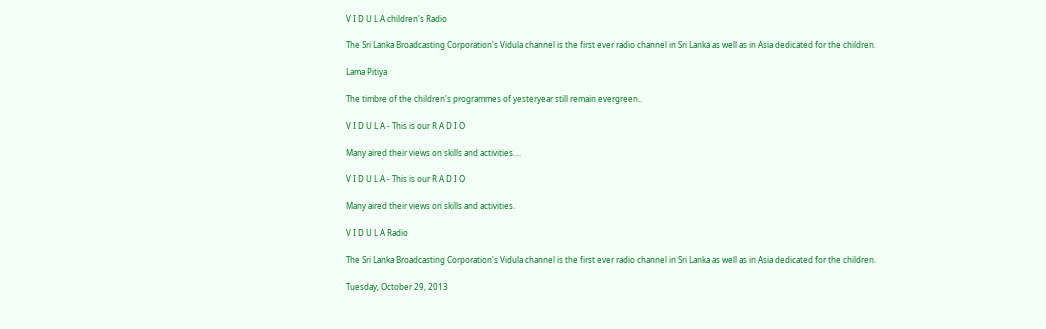V I D U L A children's Radio

The Sri Lanka Broadcasting Corporation's Vidula channel is the first ever radio channel in Sri Lanka as well as in Asia dedicated for the children.

Lama Pitiya

The timbre of the children's programmes of yesteryear still remain evergreen..

V I D U L A - This is our R A D I O

Many aired their views on skills and activities....

V I D U L A - This is our R A D I O

Many aired their views on skills and activities.

V I D U L A Radio

The Sri Lanka Broadcasting Corporation's Vidula channel is the first ever radio channel in Sri Lanka as well as in Asia dedicated for the children.

Tuesday, October 29, 2013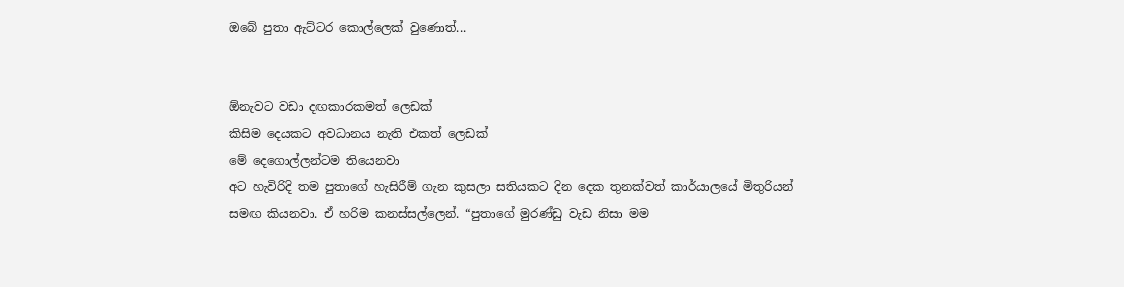ඔබේ පුතා ඇට්ටර කොල්ලෙක් වුණොත්...


ඕනැවට වඩා දඟකාරකමත් ලෙඩක්
කිසිම දෙයකට අවධානය නැති එකත් ලෙඩක්
මේ දෙගොල්ලන්ටම තියෙනවා
අට හැවිරිදි තම පුතාගේ හැසිරීම් ගැන කුසලා සතියකට දින දෙක තුනක්වත් කාර්යාලයේ මිතුරියන් සමඟ කියනවා. ඒ හරිම කනස්සල්ලෙන්. “පුතාගේ මුරණ්ඩු වැඩ නිසා මම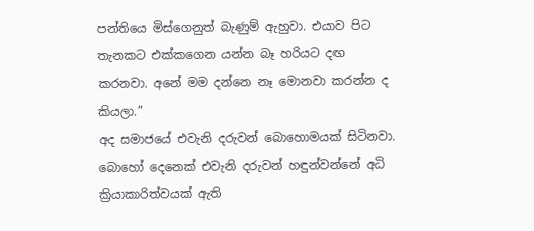පන්තියෙ මිස්ගෙනුත් බැණුම් ඇහුවා. එයාව පිට තැනකට එක්කගෙන යන්න බෑ හරියට දඟ කරනවා. අනේ මම දන්නෙ නෑ මොනවා කරන්න ද කියලා.”
අද සමාජයේ එවැනි දරුවන් බොහොමයක් සිටිනවා. බොහෝ දෙනෙක් එවැනි දරුවන් හඳුන්වන්නේ අධි ක්‍රියාකාරිත්වයක් ඇති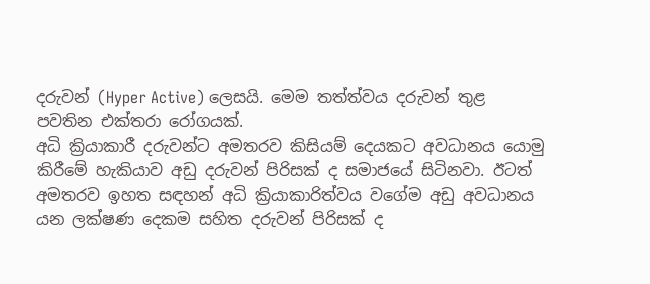දරුවන් (Hyper Active) ලෙසයි. මෙම තත්ත්වය දරුවන් තුළ පවතින එක්තරා රෝගයක්.
අධි ක්‍රියාකාරී දරුවන්ට අමතරව කිසියම් දෙයකට අවධානය යොමු කිරීමේ හැකියාව අඩු දරුවන් පිරිසක් ද සමාජයේ සිටිනවා. ඊටත් අමතරව ඉහත සඳහන් අධි ක්‍රියාකාරිත්වය වගේම අඩු අවධානය යන ලක්ෂණ දෙකම සහිත දරුවන් පිරිසක් ද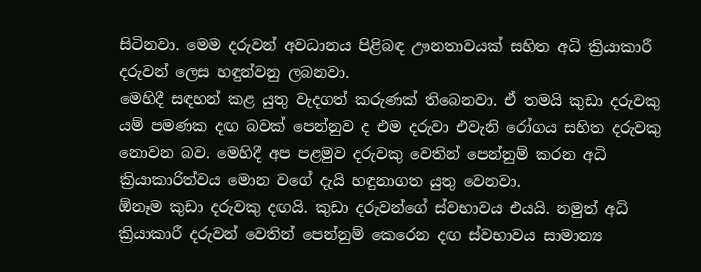සිටිනවා. මෙම දරුවන් අවධානය පිළිබඳ ඌනතාවයක් සහිත අධි ක්‍රියාකාරී දරුවන් ලෙස හඳුන්වනු ලබනවා.
මෙහිදී සඳහන් කළ යුතු වැදගත් කරුණක් තිබෙනවා. ඒ තමයි කුඩා දරුවකු යම් පමණක දඟ බවක් පෙන්නුව ද එම දරුවා එවැනි රෝගය සහිත දරුවකු නොවන බව. මෙහිදී අප පළමුව දරුවකු වෙතින් පෙන්නුම් කරන අධි ක්‍රියාකාරිත්වය මොන වගේ දැයි හඳුනාගත යුතු වෙනවා.
ඕනෑම කුඩා දරුවකු දඟයි. කුඩා දරුවන්ගේ ස්වභාවය එයයි. නමුත් අධි ක්‍රියාකාරී දරුවන් වෙතින් පෙන්නුම් කෙරෙන දඟ ස්වභාවය සාමාන්‍ය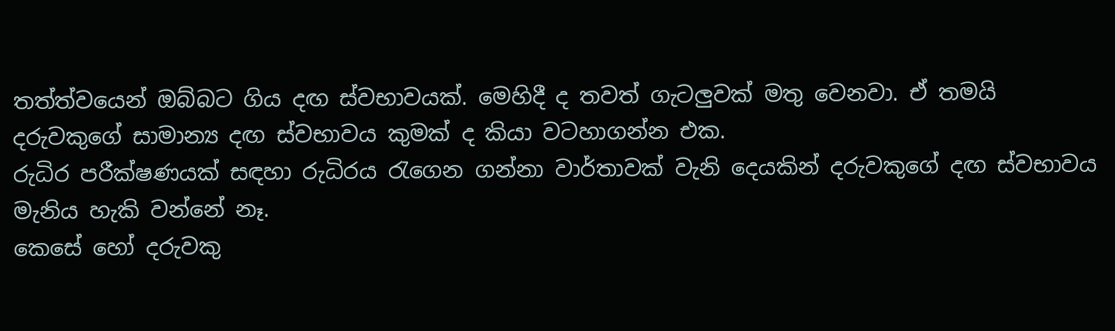තත්ත්වයෙන් ඔබ්බට ගිය දඟ ස්වභාවයක්. මෙහිදී ද තවත් ගැටලුවක් මතු වෙනවා. ඒ තමයි දරුවකුගේ සාමාන්‍ය දඟ ස්වභාවය කුමක් ද කියා වටහාගන්න එක.
රුධිර පරීක්ෂණයක් සඳහා රුධිරය රැගෙන ගන්නා වාර්තාවක් වැනි දෙයකින් දරුවකුගේ දඟ ස්වභාවය මැනිය හැකි වන්නේ නෑ.
කෙසේ හෝ දරුවකු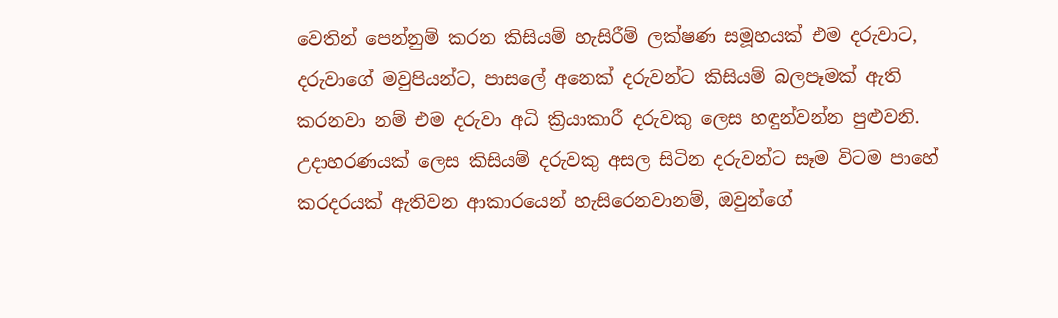වෙතින් පෙන්නුම් කරන කිසියම් හැසිරීම් ලක්ෂණ සමූහයක් එම දරුවාට, දරුවාගේ මවුපියන්ට, පාසලේ අනෙක් දරුවන්ට කිසියම් බලපෑමක් ඇති කරනවා නම් එම දරුවා අධි ක්‍රියාකාරී දරුවකු ලෙස හඳුන්වන්න පුළුවනි.
උදාහරණයක් ලෙස කිසියම් දරුවකු අසල සිටින දරුවන්ට සෑම විටම පාහේ කරදරයක් ඇතිවන ආකාරයෙන් හැසිරෙනවානම්, ඔවුන්ගේ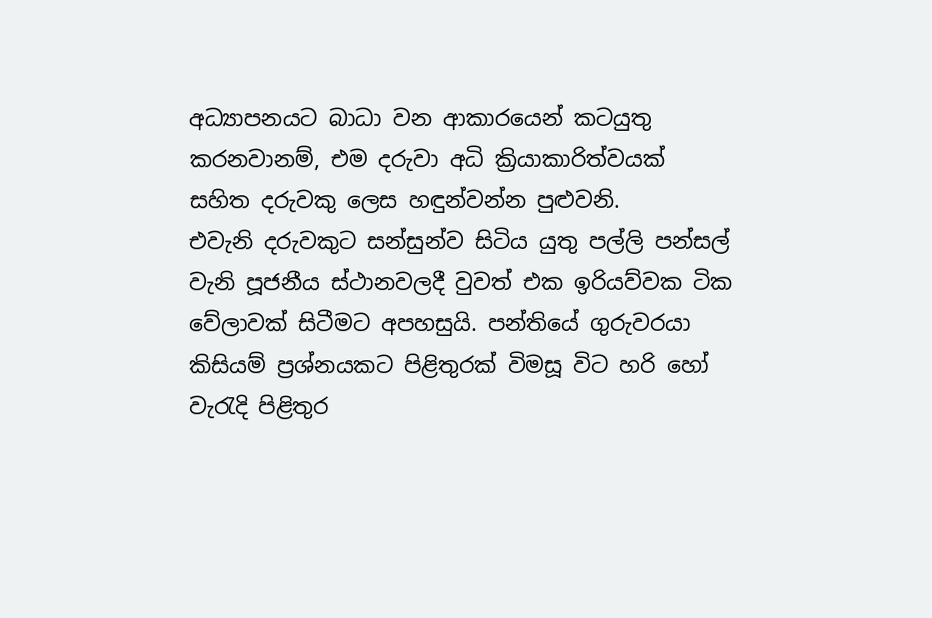අධ්‍යාපනයට බාධා වන ආකාරයෙන් කටයුතු කරනවානම්, එම දරුවා අධි ක්‍රියාකාරිත්වයක්
සහිත දරුවකු ලෙස හඳුන්වන්න පුළුවනි.
එවැනි දරුවකුට සන්සුන්ව සිටිය යුතු පල්ලි පන්සල් වැනි පූජනීය ස්ථානවලදී වුවත් එක ඉරියව්වක ටික වේලාවක් සිටීමට අපහසුයි. පන්තියේ ගුරුවරයා කිසියම් ප්‍රශ්නයකට පිළිතුරක් විමසූ විට හරි හෝ වැරැදි පිළිතුර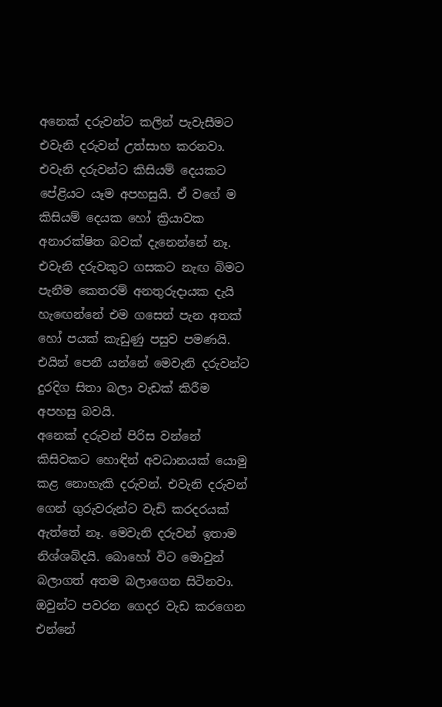අනෙක් දරුවන්ට කලින් පැවැසීමට එවැනි දරුවන් උත්සාහ කරනවා. එවැනි දරුවන්ට කිසියම් දෙයකට පේළියට යෑම අපහසුයි. ඒ වගේ ම කිසියම් දෙයක හෝ ක්‍රියාවක අනාරක්ෂිත බවක් දැනෙන්නේ නෑ.
එවැනි දරුවකුට ගසකට නැඟ බිමට පැනීම කෙතරම් අනතුරුදායක දැයි හැ‍ඟෙන්නේ එම ගසෙන් පැන අතක් හෝ පයක් කැඩුණු පසුව පමණයි. එයින් පෙනී යන්නේ මෙවැනි දරුවන්ට දුරදිග සිතා බලා වැඩක් කිරීම අපහසු බවයි.
අනෙක් දරුවන් පිරිස වන්නේ කිසිවකට හොඳින් අවධානයක් යොමු කළ නොහැකි දරුවන්. එවැනි දරුවන් ගෙන් ගුරුවරුන්ට වැඩි කරදරයක් ඇත්තේ නෑ. මෙවැනි දරුවන් ඉතාම නිශ්ශබ්දයි. බොහෝ විට මොවුන් බලාගත් අතම බලාගෙන සිටිනවා. ඔවුන්ට පවරන ගෙදර වැඩ කරගෙන එන්නේ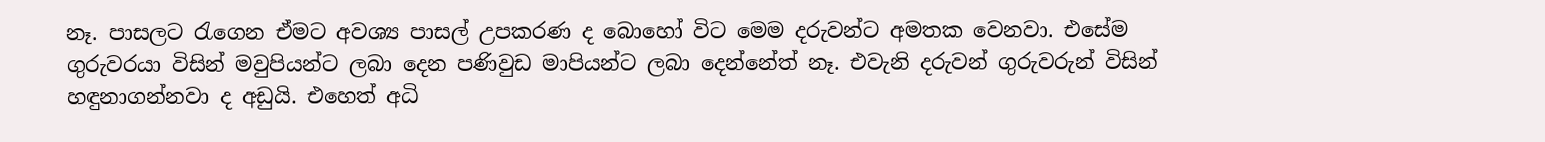නෑ. පාසලට රැගෙන ඒමට අවශ්‍ය පාසල් උපකරණ ද බොහෝ විට මෙම දරුවන්ට අමතක වෙනවා. එසේම ගුරුවරයා විසින් මවුපියන්ට ලබා දෙන පණිවුඩ මාපියන්ට ලබා දෙන්නේත් නෑ. එවැනි දරුවන් ගුරුවරුන් විසින් හඳුනාගන්නවා ද අඩුයි. එහෙත් අධි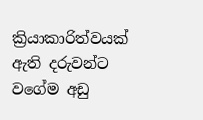ක්‍රියාකාරිත්වයක් ඇති දරුවන්ට වගේම අඩු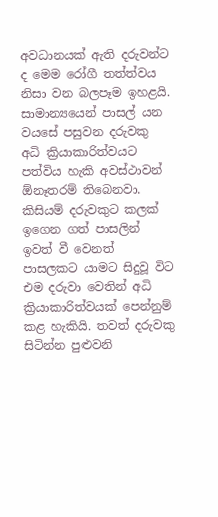අවධානයක් ඇති දරුවන්ට ද මෙම රෝගී තත්ත්වය නිසා වන බලපෑම ඉහළයි.
සාමාන්‍යයෙන් පාසල් යන වයසේ පසුවන දරුවකු අධි ක්‍රියාකාරිත්වයට පත්විය හැකි අවස්ථාවන් ඕනෑතරම් තිබෙනවා. කිසියම් දරුවකුට කලක් ඉගෙන ගත් පාසලින් ඉවත් වී වෙනත් පාසලකට යාමට සිදුවූ විට එම දරුවා වෙතින් අධි ක්‍රියාකාරිත්වයක් පෙන්නුම් කළ හැකියි. තවත් දරුවකු සිටින්න පුළුවනි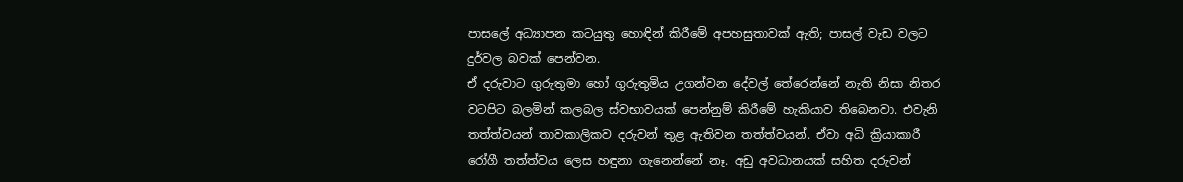පාසලේ අධ්‍යාපන කටයුතු හොඳින් කිරීමේ අපහසුතාවක් ඇති; පාසල් වැඩ වලට දුර්වල බවක් පෙන්වන.
ඒ දරුවාට ගුරුතුමා හෝ ගුරුතුමිය උගන්වන දේවල් තේරෙන්නේ නැති නිසා නිතර වටපිට බලමින් කලබල ස්වභාවයක් පෙන්නුම් කිරීමේ හැකියාව තිබෙනවා. එවැනි තත්ත්වයන් තාවකාලිකව දරුවන් තුළ ඇතිවන තත්ත්වයන්. ඒවා අධි ක්‍රියාකාරී රෝගී තත්ත්වය ලෙස හඳුනා ගැනෙන්නේ නෑ. අඩු අවධානයක් සහිත දරුවන්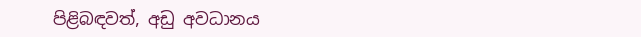පිළිබඳවත්, අඩු අවධානය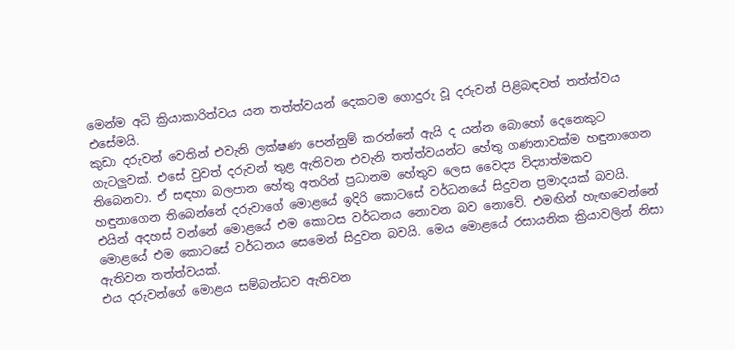මෙන්ම අධි ක්‍රියාකාරිත්වය යන තත්ත්වයන් දෙකටම ගොදුරු වූ දරුවන් පිළිබඳවත් තත්ත්වය එසේමයි.
කුඩා දරුවන් වෙතින් එවැනි ලක්ෂණ පෙන්නුම් කරන්නේ ඇයි ද යන්න බොහෝ දෙනෙකුට ගැටලුවක්. එසේ වුවත් දරුවන් තුළ ඇතිවන එවැනි තත්ත්වයන්ට හේතු ගණනාවක්ම හඳුනාගෙන තිබෙනවා. ඒ සඳහා බලපාන හේතු අතරින් ප්‍රධානම හේතුව ලෙස වෛද්‍ය විද්‍යාත්මකව හඳුනාගෙන තිබෙන්නේ දරුවාගේ මොළයේ ඉදිරි කොටසේ වර්ධනයේ සිදුවන ප්‍රමාදයක් බවයි.
එයින් අදහස් වන්නේ මොළයේ එම කොටස වර්ධනය නොවන බව නොවේ. එමඟින් හැඟවෙන්නේ මොළයේ එම කොටසේ වර්ධනය සෙමෙන් සිදුවන බවයි. මෙය මොළයේ රසායනික ක්‍රියාවලින් නිසා ඇතිවන තත්ත්වයක්.
එය දරුවන්ගේ මොළය සම්බන්ධව ඇතිවන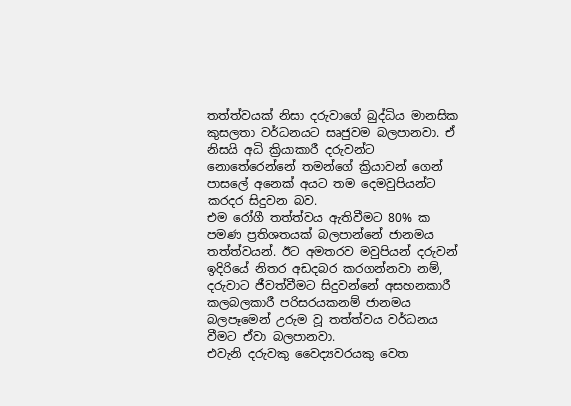තත්ත්වයක් නිසා දරුවාගේ බුද්ධිය මානසික කුසලතා වර්ධනයට සෘජුවම බලපානවා. ඒ නිසයි අධි ක්‍රියාකාරී දරුවන්ට නොතේරෙන්නේ තමන්ගේ ක්‍රියාවන් ගෙන් පාසලේ අනෙක් අයට තම දෙමවුපියන්ට කරදර සිදුවන බව.
එම රෝගී තත්ත්වය ඇතිවීමට 80% ක පමණ ප්‍රතිශතයක් බලපාන්නේ ජානමය තත්ත්වයන්. ඊට අමතරව මවුපියන් දරුවන් ඉදිරියේ නිතර අඩදබර කරගන්නවා නම්, දරුවාට ජීවත්වීමට සිදුවන්නේ අසහනකාරී කලබලකාරී පරිසරයකනම් ජානමය බලපෑමෙන් උරුම වූ තත්ත්වය වර්ධනය වීමට ඒවා බලපානවා.
එවැනි දරුවකු වෛද්‍යවරයකු වෙත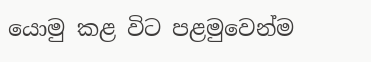යොමු කළ විට පළමුවෙන්ම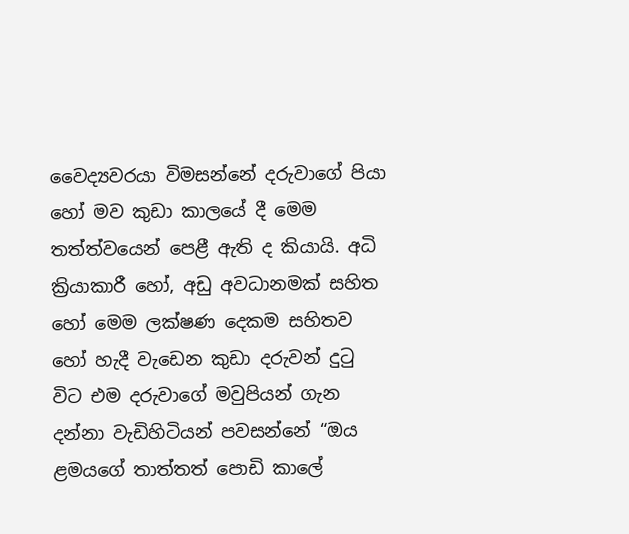වෛද්‍යවරයා විමසන්නේ දරුවාගේ පියා හෝ මව කුඩා කාලයේ දී මෙම තත්ත්වයෙන් පෙළී ඇති ද කියායි. අධි ක්‍රියාකාරී හෝ, අඩු අවධානමක් සහිත හෝ මෙම ලක්ෂණ දෙකම සහිතව හෝ හැදී වැඩෙන කුඩා දරුවන් දුටු විට එම දරුවාගේ මවුපියන් ගැන දන්නා වැඩිහිටියන් පවසන්නේ “ඔය ළමයගේ තාත්තත් පොඩි කාලේ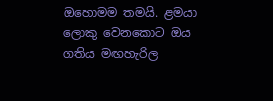ඔහොමම තමයි. ළමයා ලොකු වෙනකොට ඔය ගතිය මඟහැරිල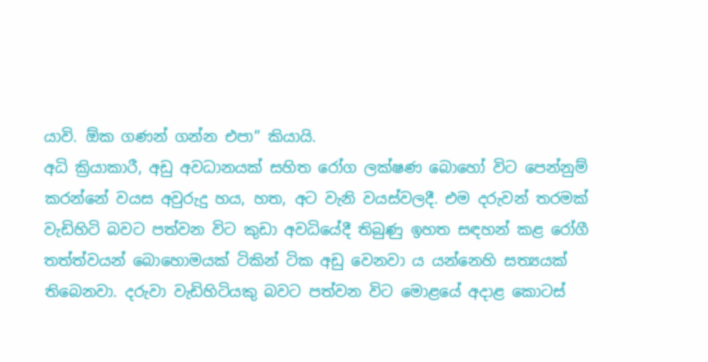යාවි. ඕක ගණන් ගන්න එපා” කියායි.
අධි ක්‍රියාකාරී, අඩු අවධානයක් සහිත රෝග ලක්ෂණ බොහෝ විට පෙන්නුම් කරන්නේ වයස අවුරුදු හය, හත, අට වැනි වයස්වලදී. එම දරුවන් තරමක් වැඩිහිටි බවට පත්වන විට කුඩා අවධියේදී තිබුණු ඉහත සඳහන් කළ රෝගී තත්ත්වයන් බොහොමයක් ටිකින් ටික අඩු වෙනවා ය යන්නෙහි සත්‍යයක් තිබෙනවා. දරුවා වැඩිහිටියකු බවට පත්වන විට මොළයේ අදාළ කොටස්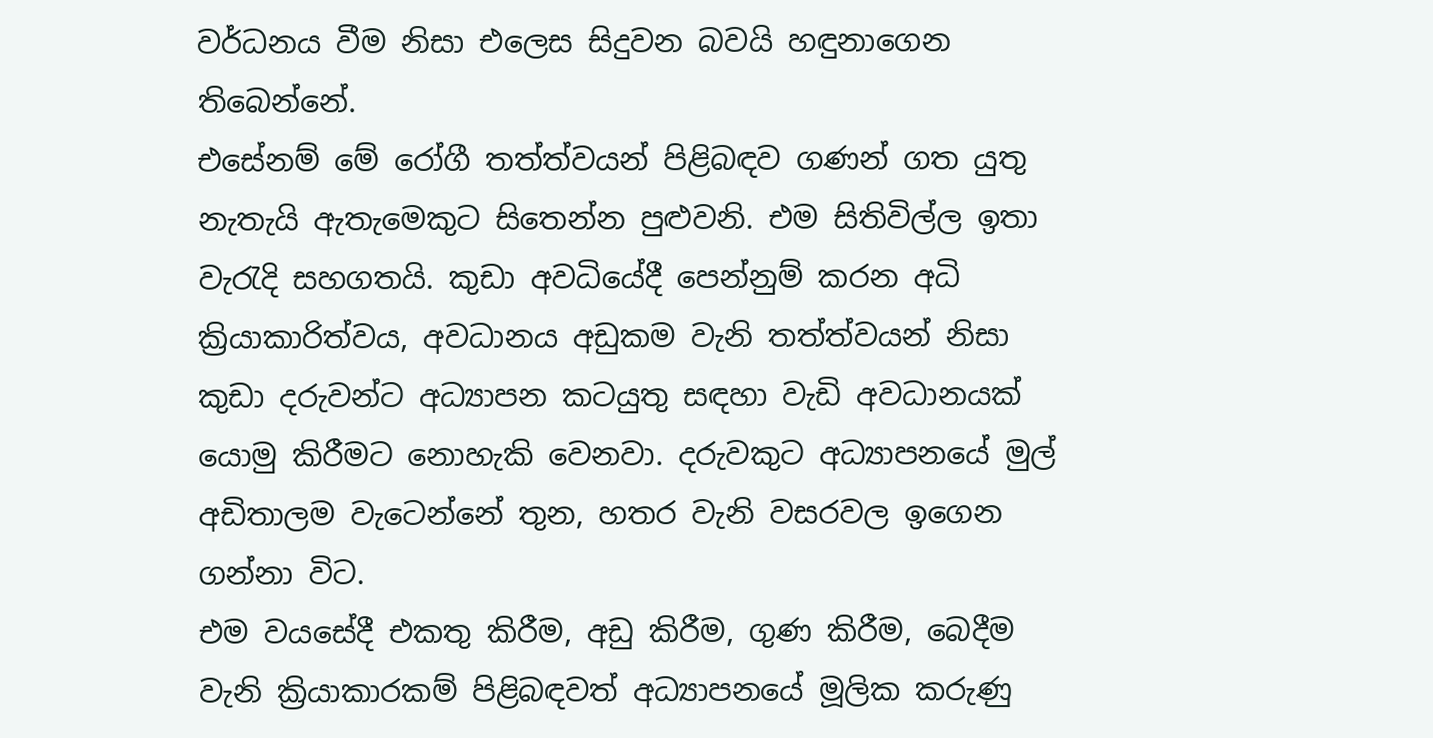වර්ධනය වීම නිසා එලෙස සිදුවන බවයි හඳුනාගෙන තිබෙන්නේ.
එසේනම් මේ රෝගී තත්ත්වයන් පිළිබඳව ගණන් ගත යුතු නැතැයි ඇතැමෙකුට සිතෙන්න පුළුවනි. එම සිතිවිල්ල ඉතා වැරැදි සහගතයි. කුඩා අවධියේදී පෙන්නුම් කරන අධි ක්‍රියාකාරිත්වය, අවධානය අඩුකම වැනි තත්ත්වයන් නිසා කුඩා දරුවන්ට අධ්‍යාපන කටයුතු සඳහා වැඩි අවධානයක් යොමු කිරීමට නොහැකි වෙනවා. දරුවකුට අධ්‍යාපනයේ මුල් අඩිතාලම වැටෙන්නේ තුන, හතර වැනි වසරවල ඉගෙන ගන්නා විට.
එම වයසේදී එකතු කිරීම, අඩු කිරීම, ගුණ කිරීම, බෙදීම වැනි ක්‍රියාකාරකම් පිළිබඳවත් අධ්‍යාපනයේ මූලික කරුණු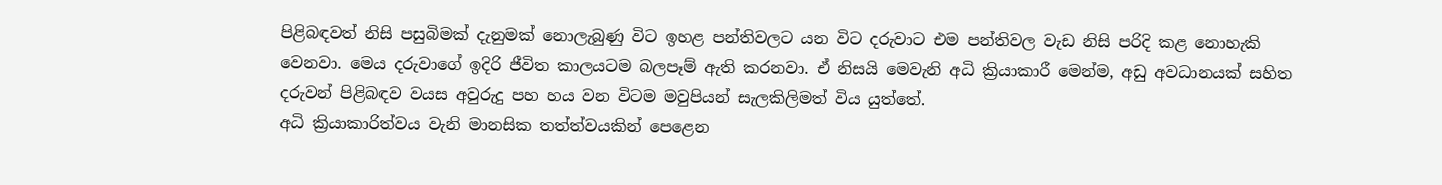පිළිබඳවත් නිසි පසුබිමක් දැනුමක් නොලැබුණු විට ඉහළ පන්තිවලට යන විට දරුවාට එම පන්තිවල වැඩ නිසි පරිදි කළ නොහැකි වෙනවා. මෙය දරුවාගේ ඉදිරි ජීවිත කාලයටම බලපෑම් ඇති කරනවා. ඒ නිසයි මෙවැනි අධි ක්‍රියාකාරී මෙන්ම, අඩු අවධානයක් සහිත දරුවන් පිළිබඳව වයස අවුරුදු පහ හය වන විටම මවුපියන් සැලකිලිමත් විය යුත්තේ.
අධි ක්‍රියාකාරිත්වය වැනි මානසික තත්ත්වයකින් පෙළෙන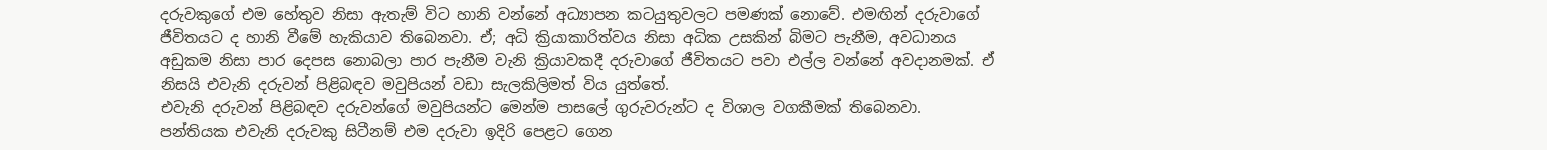දරුවකුගේ එම හේතුව නිසා ඇතැම් විට හානි වන්නේ අධ්‍යාපන කටයුතුවලට පමණක් නොවේ. එමඟින් දරුවාගේ ජීවිතයට ද හානි වීමේ හැකියාව තිබෙනවා. ඒ; අධි ක්‍රියාකාරිත්වය නිසා අධික උසකින් බිමට පැනීම, අවධානය අඩුකම නිසා පාර දෙපස නොබලා පාර පැනීම වැනි ක්‍රියාවකදී දරුවාගේ ජීවිතයට පවා එල්ල වන්නේ අවදානමක්. ඒ නිසයි එවැනි දරුවන් පිළිබඳව මවුපියන් වඩා සැලකිලිමත් විය යුත්තේ.
එවැනි දරුවන් පිළිබඳව දරුවන්ගේ මවුපියන්ට මෙන්ම පාසලේ ගුරුවරුන්ට ද විශාල වගකීමක් තිබෙනවා. පන්තියක එවැනි දරුවකු සිටීනම් එම දරුවා ඉදිරි පෙළට ගෙන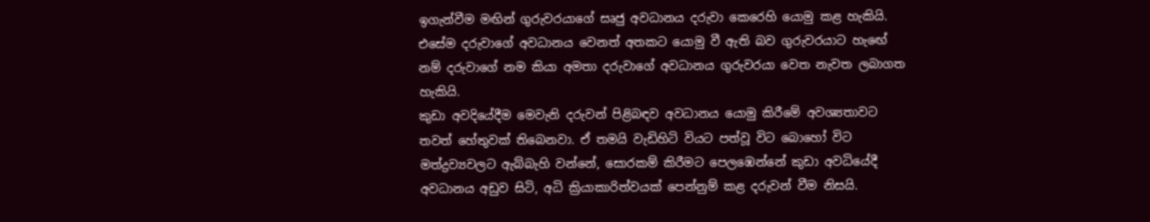ඉගැන්වීම මඟින් ගුරුවරයාගේ සෘජු අවධානය දරුවා කෙරෙහි යොමු කළ හැකියි. එසේම දරුවාගේ අවධානය වෙනත් අතකට යොමු වී ඇති බව ගුරුවරයාට හැ‍ඟේ නම් දරුවාගේ නම කියා අමතා දරුවාගේ අවධානය ගුරුවරයා වෙත නැවත ලබාගත හැකියි.
කුඩා අවදියේදීම මෙවැනි දරුවන් පිළිබඳව අවධානය යොමු කිරීමේ අවශ්‍යතාවට තවත් හේතුවක් තිබෙනවා. ඒ තමයි වැඩිහිටි වියට පත්වූ විට බොහෝ විට මත්ද්‍රව්‍යවලට ඇබ්බැහි වන්නේ, සොරකම් කිරීමට පෙලඹෙන්නේ කුඩා අවධියේදී අවධානය අඩුව සිටි, අධි ක්‍රියාකාරිත්වයක් පෙන්නුම් කළ දරුවන් වීම නිසයි.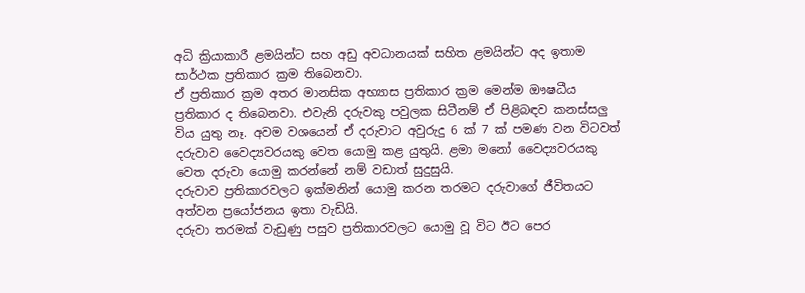අධි ක්‍රියාකාරී ළමයින්ට සහ අඩු අවධානයක් සහිත ළමයින්ට අද ඉතාම සාර්ථක ප්‍රතිකාර ක්‍රම තිබෙනවා.
ඒ ප්‍රතිකාර ක්‍රම අතර මානසික අභ්‍යාස ප්‍රතිකාර ක්‍රම මෙන්ම ඖෂධීය ප්‍රතිකාර ද තිබෙනවා. එවැනි දරුවකු පවුලක සිටීනම් ඒ පිළිබඳව කනස්සලු විය යුතු නෑ. අවම වශයෙන් ඒ දරුවාට අවුරුදු 6 ක් 7 ක් පමණ වන විටවත් දරුවාව වෛද්‍යවරයකු වෙත යොමු කළ යුතුයි. ළමා මනෝ වෛද්‍යවරයකු වෙත දරුවා යොමු කරන්නේ නම් වඩාත් සුදුසුයි.
දරුවාව ප්‍රතිකාරවලට ඉක්මනින් යොමු කරන තරමට දරුවාගේ ජීවිතයට අත්වන ප්‍රයෝජනය ඉතා වැඩියි.
දරුවා තරමක් වැඩුණු පසුව ප්‍රතිකාරවලට යොමු වූ විට ඊට පෙර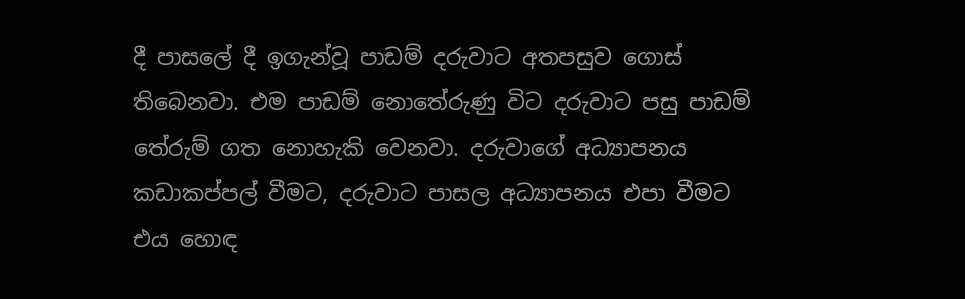දී පාසලේ දී ඉගැන්වූ පාඩම් දරුවාට අතපසුව ගොස් තිබෙනවා. එම පාඩම් නොතේරුණු විට දරුවාට පසු පාඩම් තේරුම් ගත නොහැකි වෙනවා. දරුවාගේ අධ්‍යාපනය කඩාකප්පල් වීමට, දරුවාට පාසල අධ්‍යාපනය එපා වීමට එය හොඳ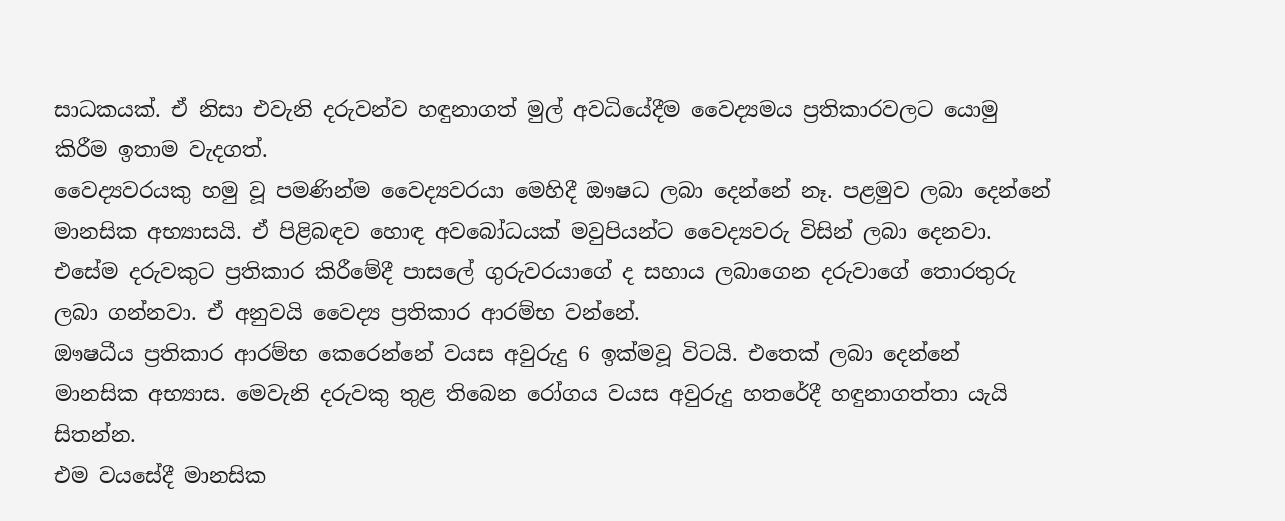සාධකයක්. ඒ නිසා එවැනි දරුවන්ව හඳුනාගත් මුල් අවධියේදීම වෛද්‍යමය ප්‍රතිකාරවලට යොමු කිරීම ඉතාම වැදගත්.
වෛද්‍යවරයකු හමු වූ පමණින්ම වෛද්‍යවරයා මෙහිදී ඖෂධ ලබා දෙන්නේ නෑ. පළමුව ලබා දෙන්නේ මානසික අභ්‍යාසයි. ඒ පිළිබඳව හොඳ අවබෝධයක් මවුපියන්ට වෛද්‍යවරු විසින් ලබා දෙනවා. එසේම දරුවකුට ප්‍රතිකාර කිරීමේදී පාසලේ ගුරුවරයාගේ ද සහාය ලබාගෙන දරුවාගේ තොරතුරු ලබා ගන්නවා. ඒ අනුවයි වෛද්‍ය ප්‍රතිකාර ආරම්භ වන්නේ.
ඖෂධීය ප්‍රතිකාර ආරම්භ කෙරෙන්නේ වයස අවුරුදු 6 ඉක්මවූ විටයි. එතෙක් ලබා දෙන්නේ මානසික අභ්‍යාස. මෙවැනි දරුවකු තුළ තිබෙන රෝගය වයස අවුරුදු හතරේදී හඳුනාගත්තා යැයි සිතන්න.
එම වයසේදී මානසික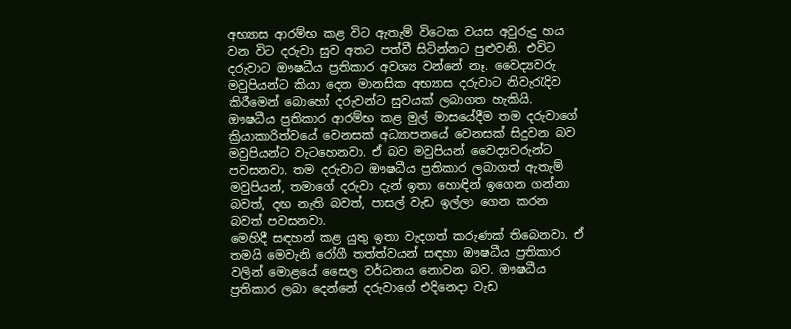අභ්‍යාස ආරම්භ කළ විට ඇතැම් විටෙක වයස අවුරුදු හය වන විට දරුවා සුව අතට පත්වී සිටින්නට පුළුවනි. එවිට දරුවාට ඖෂධීය ප්‍රතිකාර අවශ්‍ය වන්නේ නෑ. වෛද්‍යවරු මවුපියන්ට කියා දෙන මානසික අභ්‍යාස දරුවාට නිවැරැදිව කිරීමෙන් බොහෝ දරුවන්ට සුවයක් ලබාගත හැකියි.
ඖෂධීය ප්‍රතිකාර ආරම්භ කළ මුල් මාසයේදීම තම දරුවාගේ ක්‍රියාකාරිත්වයේ වෙනසක් අධ්‍යාපනයේ වෙනසක් සිදුවන බව මවුපියන්ට වැටහෙනවා. ඒ බව මවුපියන් වෛද්‍යවරුන්ට පවසනවා. තම දරුවාට ඖෂධීය ප්‍රතිකාර ලබාගත් ඇතැම් මවුපියන්, තමාගේ දරුවා දැන් ඉතා හොඳින් ඉගෙන ගන්නා බවත්, දඟ නැති බවත්, පාසල් වැඩ ඉල්ලා ගෙන කරන බවත් පවසනවා.
මෙහිදී සඳහන් කළ යුතු ඉතා වැදගත් කරුණක් තිබෙනවා. ඒ තමයි මෙවැනි රෝගී තත්ත්වයන් සඳහා ඖෂධීය ප්‍රතිකාර වලින් මොළයේ සෛල වර්ධනය නොවන බව. ඖෂධීය ප්‍රතිකාර ලබා දෙන්නේ දරුවාගේ එදිනෙදා වැඩ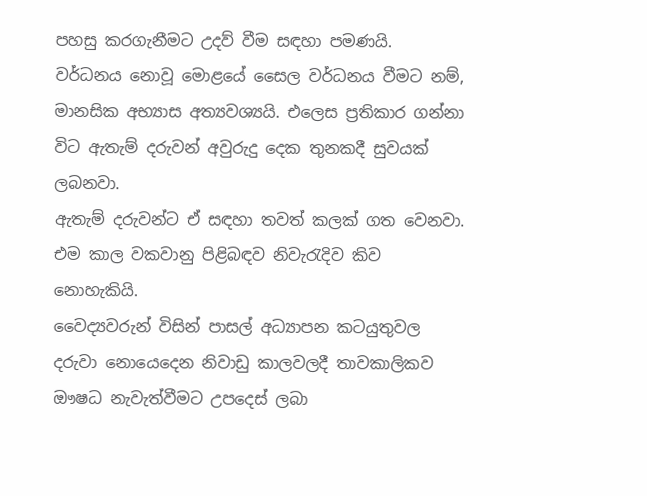පහසු කරගැනීමට උදව් වීම සඳහා පමණයි.
වර්ධනය නොවූ ‍මොළයේ සෛල වර්ධනය වීමට නම්, මානසික අභ්‍යාස අත්‍යවශ්‍යයි. එලෙස ප්‍රතිකාර ගන්නා විට ඇතැම් දරුවන් අවුරුදු දෙක තුනකදී සුවයක් ලබනවා.
ඇතැම් දරුවන්ට ඒ සඳහා තවත් කලක් ගත වෙනවා. එම කාල වකවානු පිළිබඳව නිවැරැදිව කිව නොහැකියි.
වෛද්‍යවරුන් විසින් පාසල් අධ්‍යාපන කටයුතුවල දරුවා නොයෙදෙන නිවාඩු කාලවලදී තාවකාලිකව ඖෂධ නැවැත්වීමට උපදෙස් ලබා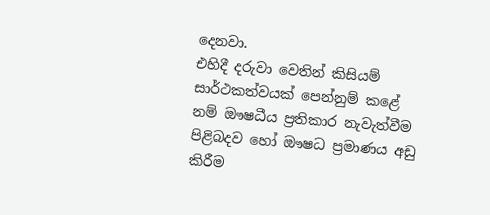දෙනවා.
එහිදී දරුවා වෙතින් කිසියම් සාර්ථකත්වයක් පෙන්නුම් කළේ නම් ඖෂධීය ප්‍රතිකාර නැවැත්වීම පිළිබදව හෝ ඖෂධ ප්‍රමාණය අඩු කිරීම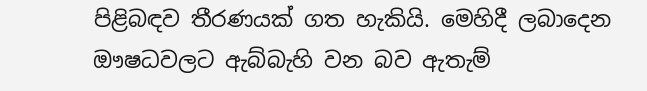පිළිබඳව තීරණයක් ගත හැකියි. මෙහිදී ලබාදෙන ඖෂධවලට ඇබ්බැහි වන බව ඇතැම්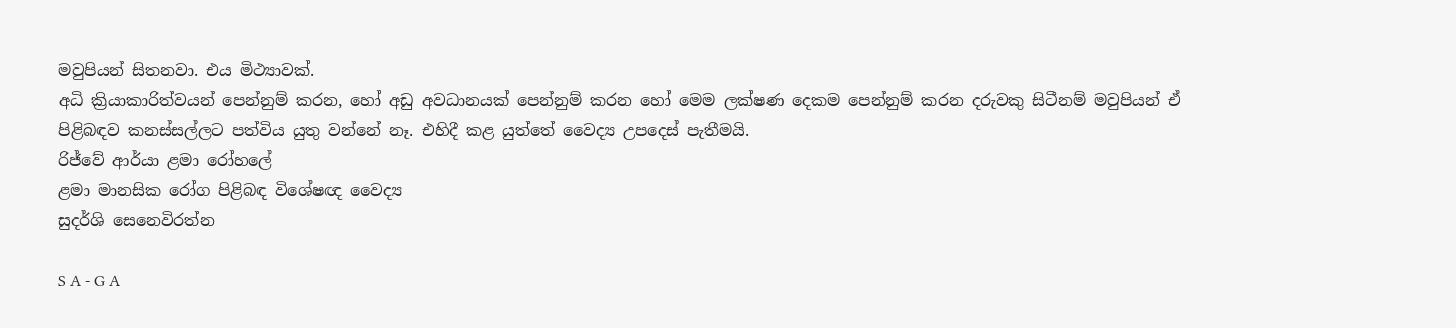මවුපියන් සිතනවා. එය මිථ්‍යාවක්.
අධි ක්‍රියාකාරිත්වයන් පෙන්නුම් කරන, හෝ අඩු අවධානයක් පෙන්නුම් කරන හෝ මෙම ලක්ෂණ දෙකම පෙන්නුම් කරන දරුවකු සිටීනම් මවුපියන් ඒ පිළිබඳව කනස්සල්ලට පත්විය යුතු වන්නේ නෑ. එහිදී කළ යුත්තේ වෛද්‍ය උපදෙස් පැතීමයි.
රිජ්වේ ආර්යා ළමා රෝහලේ
ළමා මානසික රෝග පිළිබඳ විශේෂඥ වෛද්‍ය
සුදර්ශි සෙනෙවිරත්න

S A - G A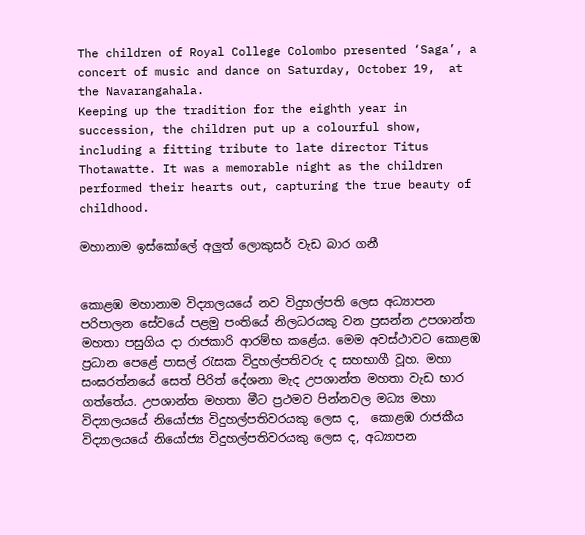The children of Royal College Colombo presented ‘Saga’, a concert of music and dance on Saturday, October 19,  at the Navarangahala.
Keeping up the tradition for the eighth year in succession, the children put up a colourful show, including a fitting tribute to late director Titus Thotawatte. It was a memorable night as the children performed their hearts out, capturing the true beauty of childhood.

මහානාම ඉස්කෝලේ අලුත් ලොකුසර් වැඩ බාර ගනී


කොළඹ මහානාම විද්‍යාලයයේ නව විදුහල්පති ලෙස අධ්‍යාපන පරිපාලන සේවයේ පළමු පංතියේ නිලධරයකු වන ප්‍රසන්න උපශාන්ත මහතා පසුගිය දා රාජකාරි ආරම්භ කළේය. මෙම අවස්ථාවට කොළඹ ප්‍රධාන පෙළේ පාසල් රැසක විදුහල්පතිවරු ද සහභාගී වූහ. මහා සංඝරත්නයේ සෙත් පිරිත් දේශනා මැද උපශාන්ත මහතා වැඩ භාර ගත්තේය. උපශාන්ත මහතා මීට ප්‍රථමව පින්නවල මධ්‍ය මහා විද්‍යාලයයේ නියෝජ්‍ය විදුහල්පතිවරයකු ලෙස ද,  කොළඹ රාජකීය විද්‍යාලයයේ නියෝජ්‍ය විදුහල්පතිවරයකු ලෙස ද, අධ්‍යාපන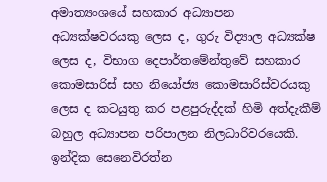අමාත්‍යංශයේ සහකාර අධ්‍යාපන අධ්‍යක්ෂවරයකු ලෙස ද, ගුරු විද්‍යාල අධ්‍යක්ෂ ලෙස ද, විභාග දෙපාර්තමේන්තුවේ සහකාර කොමසාරිස් සහ නියෝජ්‍ය කොමසාරිස්වරයකු ලෙස ද කටයුතු කර පළපුරුද්දක් හිමි අත්දැකීම් බහුල අධ්‍යාපන පරිපාලන නිලධාරිවරයෙකි.
ඉන්දික සෙනෙවිරත්න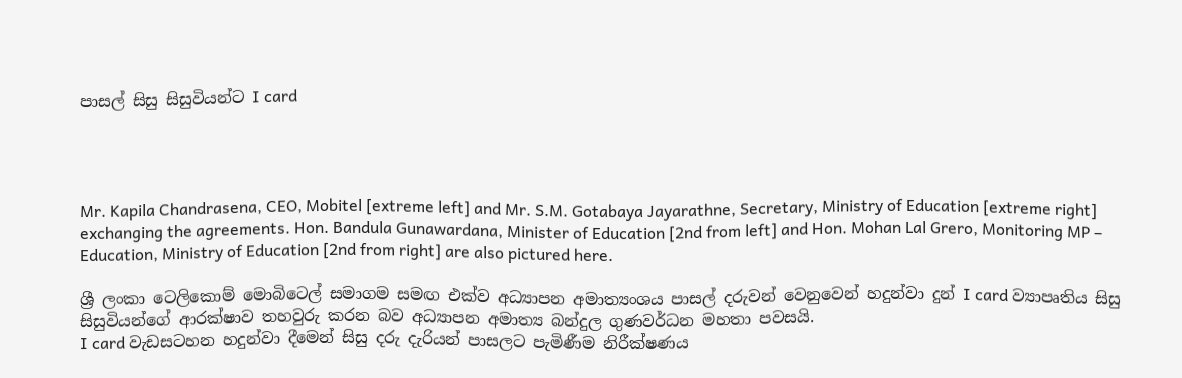පාසල් සිසු සිසුවියන්ට I card




Mr. Kapila Chandrasena, CEO, Mobitel [extreme left] and Mr. S.M. Gotabaya Jayarathne, Secretary, Ministry of Education [extreme right] exchanging the agreements. Hon. Bandula Gunawardana, Minister of Education [2nd from left] and Hon. Mohan Lal Grero, Monitoring MP – Education, Ministry of Education [2nd from right] are also pictured here.

ශ්‍රී ලංකා ටෙලිකොම් මොබිටෙල් සමාගම සමඟ එක්ව අධ්‍යාපන අමාත්‍යංශය පාසල් දරුවන් වෙනුවෙන් හදුන්වා දුන් I card ව්‍යාපෘතිය සිසු සිසුවියන්ගේ ආරක්ෂාව තහවුරු කරන බව අධ්‍යාපන අමාත්‍ය බන්දුල ගුණවර්ධන මහතා පවසයි.
I card වැඩසටහන හදුන්වා දීමෙන් සිසු දරු දැරියන් පාසලට පැමිණීම නිරීක්ෂණය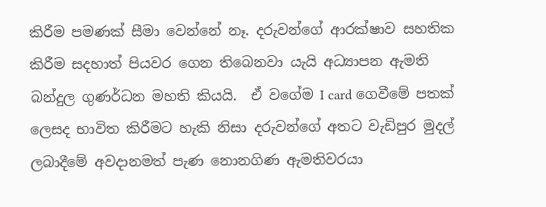කිරීම පමණක් සීමා වෙන්නේ නෑ. දරුවන්ගේ ආරක්ෂාව සහතික කිරීම සදහාත් පියවර ගෙන තිබෙනවා යැයි අධ්‍යාපන ඇමති බන්දුල ගුණර්ධන මහති කියයි.  ඒ වගේම I card ගෙවීමේ පතක් ලෙසද භාවිත කිරීමට හැකි නිසා දරුවන්ගේ අතට වැඩිපුර මුදල් ලබාදීමේ අවදානමත් පැණ නොනගිණ ඇමතිවරයා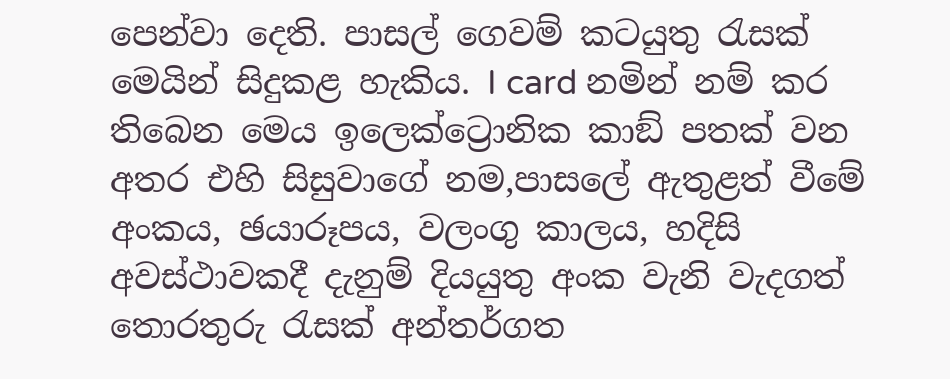පෙන්වා දෙති. පාසල් ගෙවම් කටයුතු රැසක් මෙයින් සිදුකළ හැකිය. I card නමින් නම් කර තිබෙන මෙය ඉලෙක්ට්‍රොනික කාඞ් පතක් වන අතර එහි සිසුවාගේ නම,පාසලේ ඇතුළත් වීමේ අංකය, ඡයාරූපය, වලංගු කාලය, හදිසි අවස්ථාවකදී දැනුම් දියයුතු අංක වැනි වැදගත් තොරතුරු රැසක් අන්තර්ගත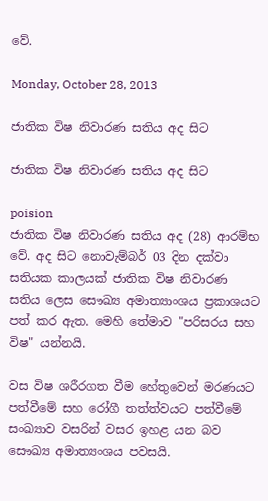වේ.

Monday, October 28, 2013

ජාතික විෂ නිවාරණ සතිය අද සිට

ජාතික විෂ නිවාරණ සතිය අද සිට

poision
ජාතික විෂ නිවාරණ සතිය අද (28) ආරම්භ වේ. අද සිට නොවැම්බර් 03 දින දක්වා සතියක කාලයක් ජාතික විෂ නිවාරණ සතිය ලෙස සෞඛ්‍ය අමාත්‍යාංශය ප්‍රකාශයට පත් කර ඇත. මෙහි තේමාව "පරිසරය සහ විෂ" යන්නයි.

වස විෂ ශරීරගත වීම හේතුවෙන් මරණයට පත්වීමේ සහ රෝගී තත්ත්වයට පත්වීමේ සංඛ්‍යාව වසරින් වසර ඉහළ යන බව සෞඛ්‍ය අමාත්‍යංශය පවසයි.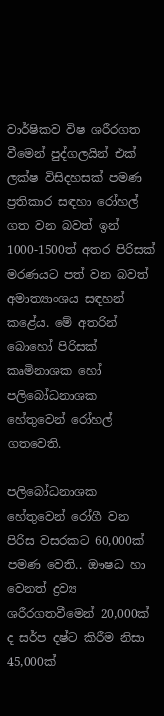වාර්ෂිකව විෂ ශරීරගත වීමෙන් පුද්ගලයින් එක් ලක්ෂ විසිදහසක් පමණ ප්‍රතිකාර සඳහා රෝහල් ගත වන බවත් ඉන් 1000-1500ත් අතර පිරිසක් මරණයට පත් වන බවත් අමාත්‍යාංශය සඳහන් කළේය. මේ අතරින් බොහෝ පිරිසක් කෘමිනාශක හෝ පලිබෝධනාශක හේතුවෙන් රෝහල් ගතවෙති.

පලිබෝධනාශක හේතුවෙන් රෝගී වන පිරිස වසරකට 60,000ක් පමණ වෙති.. ඖෂධ හා වෙනත් ද්‍රව්‍ය ශරීරගතවීමෙන් 20,000ක් ද සර්ප දෂ්ට කිරීම නිසා 45,000ක්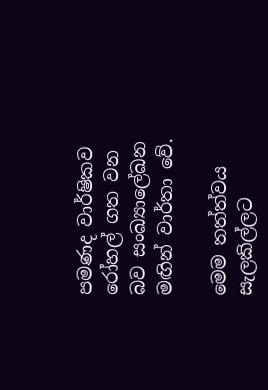පමණද වාර්ෂිකව රෝහල් ගත වන බව සංඛ්‍යාලේඛන මඟින් වාර්තා වේ.

මෙම තත්ත්වය සැලකිල්ලට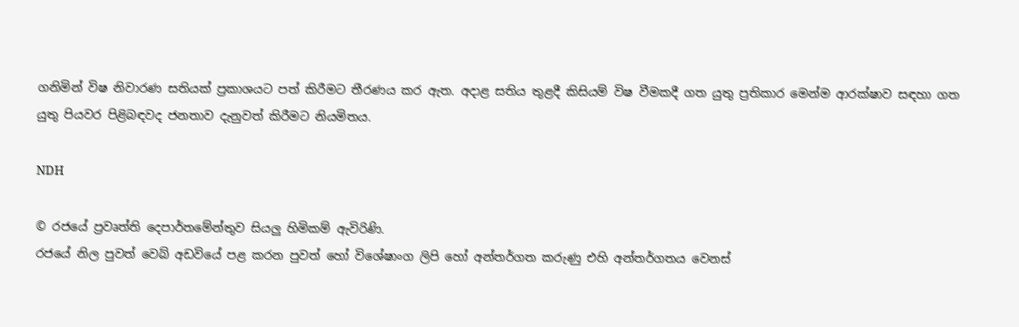ගනිමින් විෂ නිවාරණ සතියක් ප්‍රකාශයට පත් කිරීමට තීරණය කර ඇත. අදාළ සතිය තුළදී කිසියම් විෂ වීමකදී ගත යුතු ප්‍රතිකාර මෙන්ම ආරක්ෂාව සඳහා ගත යුතු පියවර පිළිබඳවද ජනතාව දැනුවත් කිරීමට නියමිතය.

NDH

© රජයේ ප්‍රවෘත්ති දෙපාර්තමේන්තුව සියලු හිමිකම් ඇවිරිණි.
රජයේ නිල පුවත් වෙබ් අඩවියේ පළ කරන පුවත් හෝ විශේෂාංග ලිපි හෝ අන්තර්ගත කරුණු එහි අන්තර්ගතය වෙනස්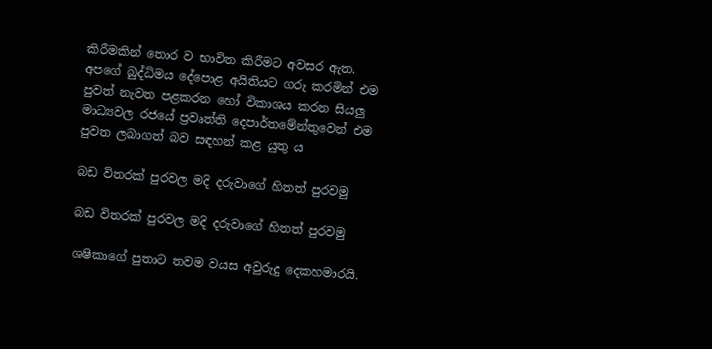කිරීමකින් තොර ව භාවිත කිරීමට අවසර ඇත. අපගේ බුද්ධිමය දේපොළ අයිතියට ගරු කරමින් එම පුවත් නැවත පළකරන හෝ විකාශය කරන සියලු මාධ්‍යවල රජයේ ප්‍රවෘත්ති දෙපාර්තමේන්තුවෙන් එම පුවත ලබාගත් බව සඳහන් කළ යුතු ය

බඩ විතරක් පුරවල මදි දරුවාගේ හිතත් පුරවමු

බඩ විතරක් පුරවල මදි දරුවාගේ හිතත් පුරවමු

ශෂිකාගේ පුතාට තවම වයස අවුරුදු දෙකහමාරයි.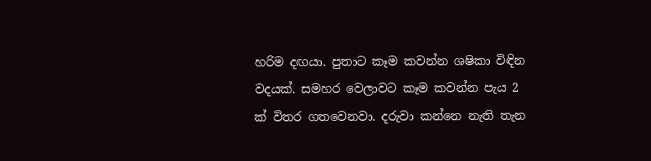හරිම දඟයා. පුතාට කෑම කවන්න ශෂිකා විඳින වදයක්. සමහර වෙලාවට කෑම කවන්න පැය 2 ක් විතර ගතවෙනවා. දරුවා කන්නෙ නැති තැන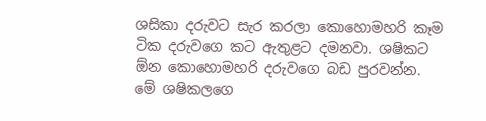ශසිකා දරුවට සැර කරලා කොහොමහරි කෑම ටික දරුවගෙ කට ඇතුළට දමනවා. ශෂිකට ඕන කොහොමහරි දරුවගෙ බඩ පුරවන්න.
මේ ශෂිකලගෙ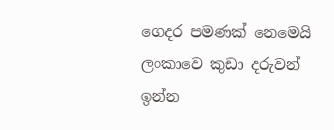ගෙදර පමණක් නෙමෙයි ලංකාවෙ කුඩා දරුවන් ඉන්න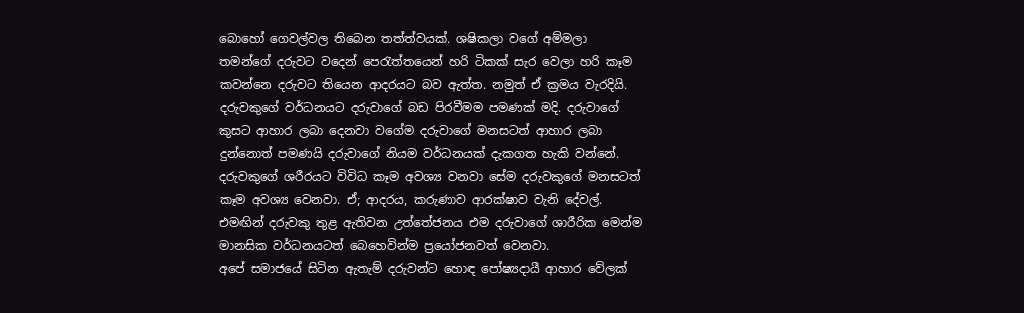බොහෝ ගෙවල්වල තිබෙන තත්ත්වයක්. ශෂිකලා වගේ අම්මලා තමන්ගේ දරුවට වදෙන් පෙරැත්තයෙන් හරි ටිකක් සැර වෙලා හරි කෑම කවන්නෙ දරුවට තියෙන ආදරයට බව ඇත්ත. නමුත් ඒ ක්‍රමය වැරදියි.
දරුවකුගේ වර්ධනයට දරුවාගේ බඩ පිරවීමම පමණක් මදි. දරුවාගේ කුසට ආහාර ලබා දෙනවා වගේම දරුවාගේ මනසටත් ආහාර ලබා දුන්නොත් පමණයි දරුවාගේ නියම වර්ධනයක් දැකගත හැකි වන්නේ. දරුවකුගේ ශරීරයට විවිධ කෑම අවශ්‍ය වනවා සේම දරුවකුගේ මනසටත් කෑම අවශ්‍ය වෙනවා. ඒ; ආදරය, කරුණාව ආරක්ෂාව වැනි දේවල්. එමඟින් දරුවකු තුළ ඇතිවන උත්තේජනය එම දරුවාගේ ශාරීරික මෙන්ම මානසික වර්ධනයටත් බෙහෙවින්ම ප්‍රයෝජනවත් වෙනවා.
අපේ සමාජයේ සිටින ඇතැම් දරුවන්ට හොඳ පෝෂ්‍යදායී ආහාර වේලක්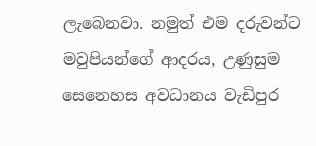ලැබෙනවා. නමුත් එම දරුවන්ට මවුපියන්ගේ ආදරය, උණුසුම සෙනෙහස අවධානය වැඩිපුර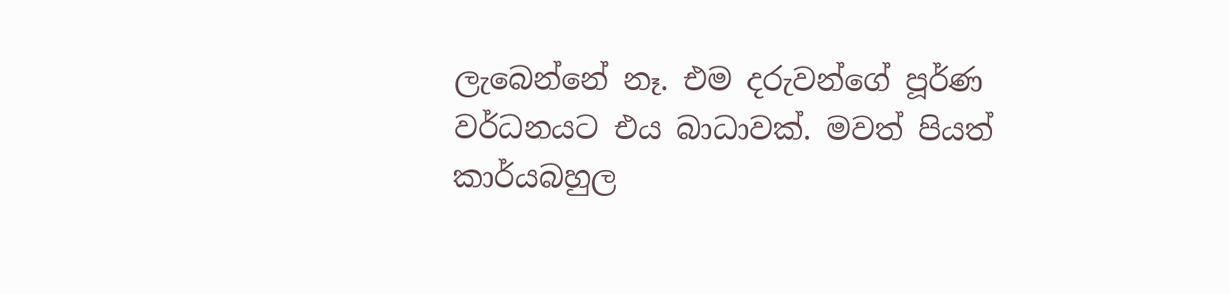ලැබෙන්නේ නෑ. එම දරුවන්ගේ පූර්ණ වර්ධනයට එය බාධාවක්. මවත් පියත් කාර්යබහුල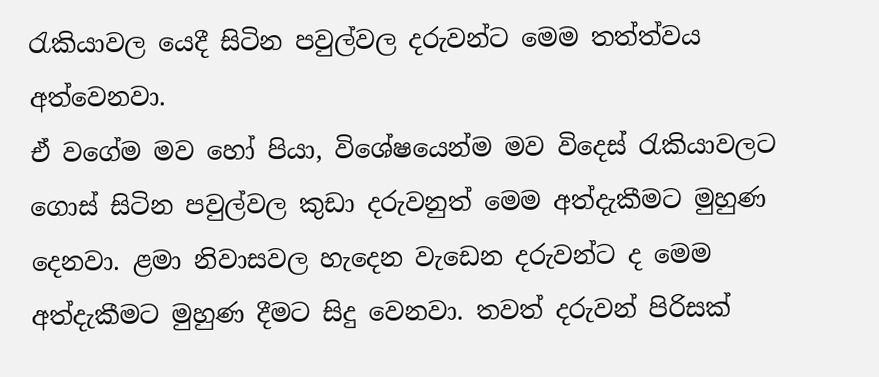රැකියාවල යෙදී සිටින පවුල්වල දරුවන්ට මෙම තත්ත්වය අත්වෙනවා.
ඒ වගේම මව හෝ පියා, විශේෂයෙන්ම මව විදෙස් රැකියාවලට ගොස් සිටින පවුල්වල කුඩා දරුවනුත් මෙම අත්දැකීමට මුහුණ දෙනවා. ළමා නිවාසවල හැදෙන වැඩෙන දරුවන්ට ද මෙම අත්දැකීමට මුහුණ දීමට සිදු වෙනවා. තවත් දරුවන් පිරිසක්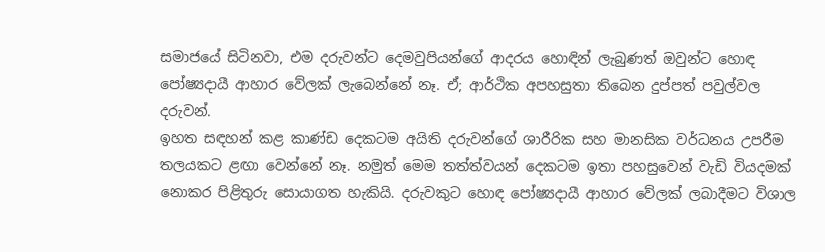සමාජයේ සිටිනවා, එම දරුවන්ට දෙමවුපියන්ගේ ආදරය හොඳින් ලැබුණත් ඔවුන්ට හොඳ පෝෂ්‍යදායී ආහාර වේලක් ලැබෙන්නේ නෑ. ඒ; ආර්ථික අපහසුතා තිබෙන දුප්පත් පවුල්වල දරුවන්.
ඉහත සඳහන් කළ කාණ්ඩ දෙකටම අයිති දරුවන්ගේ ශාරීරික සහ මානසික වර්ධනය උපරීම තලයකට ළඟා වෙන්නේ නෑ. නමුත් මෙම තත්ත්වයන් දෙකටම ඉතා පහසුවෙන් වැඩි වියදමක් නොකර පිළිතුරු සොයාගත හැකියි. දරුවකුට හොඳ පෝෂ්‍යදායී ආහාර වේලක් ලබාදීමට විශාල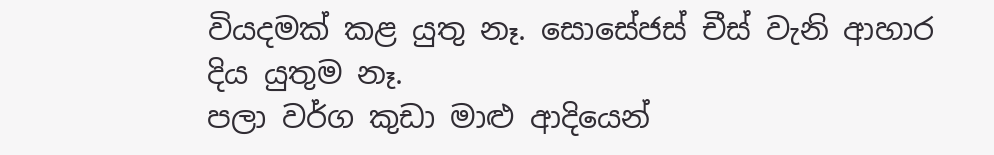වියදමක් කළ යුතු නෑ. සොසේජස් චීස් වැනි ආහාර දිය යුතුම නෑ.
පලා වර්ග කුඩා මාළු ආදියෙන්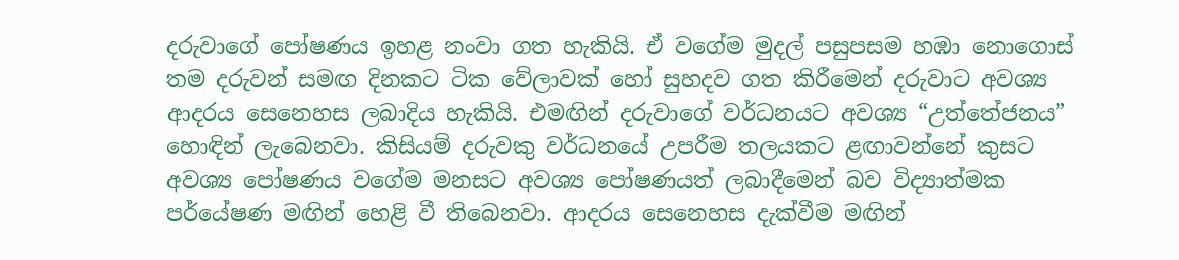දරුවාගේ පෝෂණය ඉහළ නංවා ගත හැකියි. ඒ වගේම මුදල් පසුපසම හඹා නොගොස් තම දරුවන් සමඟ දිනකට ටික වේලාවක් හෝ සුහදව ගත කිරීමෙන් දරුවාට අවශ්‍ය ආදරය සෙනෙහස ලබාදිය හැකියි. එමඟින් දරුවාගේ වර්ධනයට අවශ්‍ය “උත්තේජනය” හොඳින් ලැබෙනවා. කිසියම් දරුවකු වර්ධනයේ උපරීම තලයකට ළඟාවන්නේ කුසට අවශ්‍ය පෝෂණය වගේම මනසට අවශ්‍ය පෝෂණයත් ලබාදීමෙන් බව විද්‍යාත්මක පර්යේෂණ මඟින් හෙළි වී තිබෙනවා. ආදරය සෙනෙහස දැක්වීම මඟින්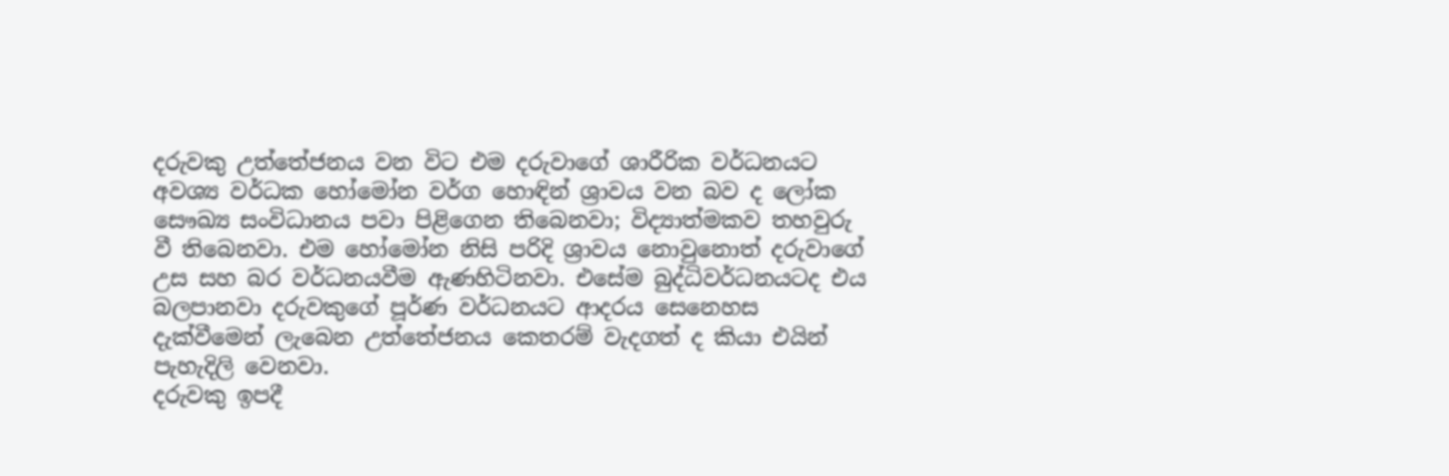දරුවකු උත්තේජනය වන විට එම දරුවාගේ ශාරීරික වර්ධනයට අවශ්‍ය වර්ධක හෝමෝන වර්ග හොඳින් ශ්‍රාවය වන බව ද ලෝක සෞඛ්‍ය සංවිධානය පවා පිළිගෙන තිබෙනවා; විද්‍යාත්මකව තහවුරු වී තිබෙනවා. එම හෝමෝන නිසි පරිදි ශ්‍රාවය නොවුනොත් දරුවාගේ උස සහ බර වර්ධනයවීම ඇණහිටිනවා. එසේම බුද්ධිවර්ධනයටද එය බලපානවා දරුවකුගේ පූර්ණ වර්ධනයට ආදරය සෙනෙහස දැක්වීමෙන් ලැබෙන උත්තේජනය කෙතරම් වැදගත් ද කියා එයින් පැහැදිලි වෙනවා.
දරුවකු ඉපදී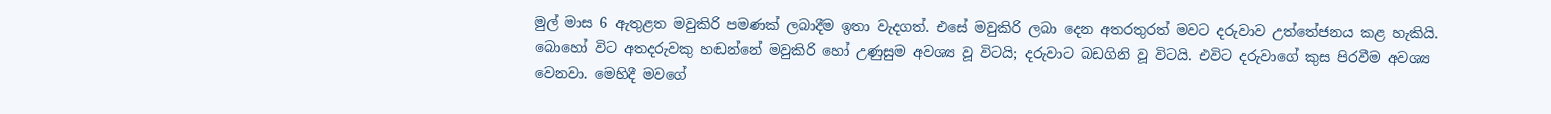මුල් මාස 6 ඇතුළත මවුකිරි පමණක් ලබාදීම ඉතා වැදගත්. එසේ මවුකිරි ලබා දෙන අතරතුරත් මවට දරුවාව උත්තේජනය කළ හැකියි. බොහෝ විට අතදරුවකු හඬන්නේ මවුකිරි හෝ උණුසුම අවශ්‍ය වූ විටයි; දරුවාට බඩගිනි වූ විටයි. එවිට දරුවාගේ කුස පිරවීම අවශ්‍ය වෙනවා. මෙහිදී මවගේ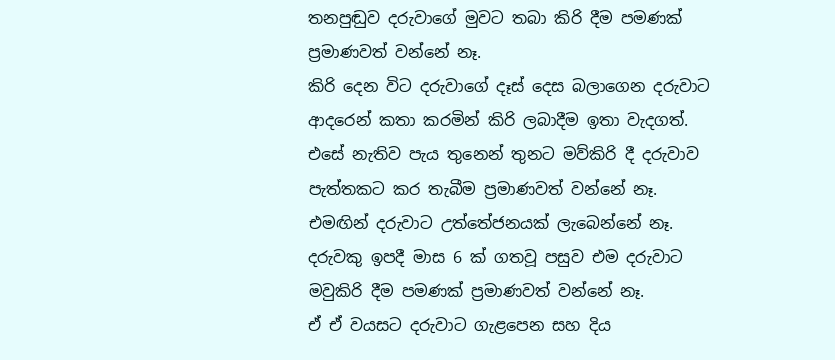තනපුඬුව දරුවාගේ මුවට තබා කිරි දීම පමණක් ප්‍රමාණවත් වන්නේ නෑ.
කිරි දෙන විට දරුවාගේ දෑස් දෙස බලාගෙන දරුවාට ආදරෙන් කතා කරමින් කිරි ලබාදීම ඉතා වැදගත්. එසේ නැතිව පැය තුනෙන් තුනට මව්කිරි දී දරුවාව පැත්තකට කර තැබීම ප්‍රමාණවත් වන්නේ නෑ. එමඟින් දරුවාට උත්තේජනයක් ලැබෙන්නේ නෑ.
දරුවකු ඉපදී මාස 6 ක් ගතවූ පසුව එම දරුවාට මවුකිරි දීම පමණක් ප්‍රමාණවත් වන්නේ නෑ.
ඒ ඒ වයසට දරුවාට ගැළපෙන සහ දිය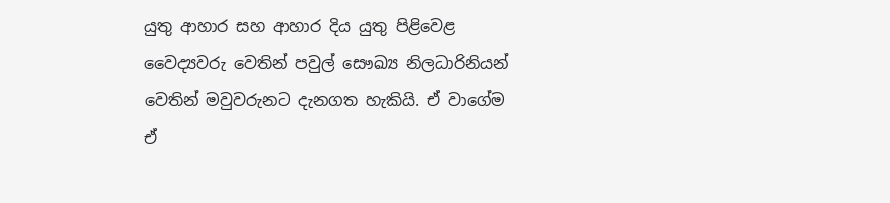යුතු ආහාර සහ ආහාර දිය යුතු පිළිවෙළ වෛද්‍යවරු වෙතින් පවුල් සෞඛ්‍ය නිලධාරිනියන් වෙතින් මවුවරුනට දැනගත හැකියි. ඒ වාගේම ඒ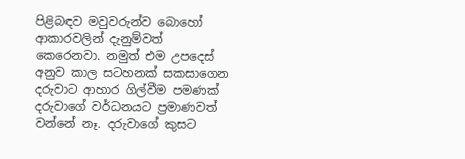පිළිබඳව මවුවරුන්ව බොහෝ ආකාරවලින් දැනුම්වත් කෙරෙනවා. නමුත් එම උපදෙස් අනුව කාල සටහනක් සකසාගෙන දරුවාට ආහාර ගිල්වීම පමණක් දරුවාගේ වර්ධනයට ප්‍රමාණවත් වන්නේ නෑ. දරුවාගේ කුසට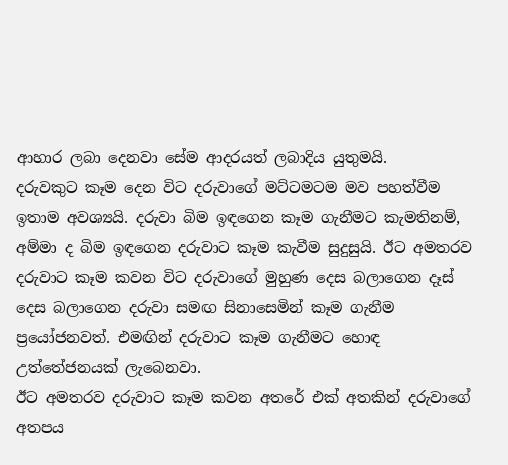ආහාර ලබා දෙනවා සේම ආදරයත් ලබාදිය යුතුමයි.
දරුවකුට කෑම දෙන විට දරුවාගේ මට්ටමටම මව පහත්වීම ඉතාම අවශ්‍යයි. දරුවා බිම ඉඳගෙන කෑම ගැනීමට කැමතිනම්, අම්මා ද බිම ඉඳගෙන දරුවාට කෑම කැවීම සුදුසුයි. ඊට අමතරව දරුවාට කෑම කවන විට දරුවාගේ මුහුණ දෙස බලාගෙන දෑස් දෙස බලාගෙන දරුවා සමඟ සිනාසෙමින් කෑම ගැනීම ප්‍රයෝජනවත්. එමඟින් දරුවාට කෑම ගැනීමට හොඳ උත්තේජනයක් ලැබෙනවා.
ඊට අමතරව දරුවාට කෑම කවන අතරේ එක් අතකින් දරුවාගේ අතපය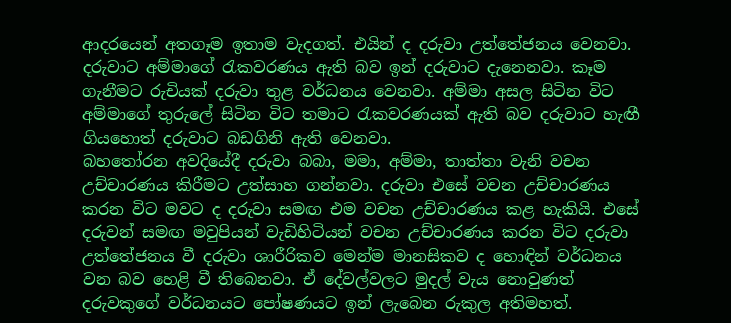ආදරයෙන් අතගෑම ඉතාම වැදගත්. එයින් ද දරුවා උත්තේජනය වෙනවා. දරුවාට අම්මාගේ රැකවරණය ඇති බව ඉන් දරුවාට දැනෙනවා. කෑම ගැනීමට රුචියක් දරුවා තුළ වර්ධනය වෙනවා. අම්මා අසල සිටින විට අම්මාගේ තුරුලේ සිටින විට තමාට රැකවරණයක් ඇති බව දරුවාට හැඟී ගියහොත් දරුවාට බඩගිනි ඇති වෙනවා.
බහතෝරන අවදියේදී දරුවා බබා, මමා, අම්මා, තාත්තා වැනි වචන උච්චාරණය කිරීමට උත්සාහ ගන්නවා. දරුවා එසේ වචන උච්චාරණය කරන විට මවට ද දරුවා සමඟ එම වචන උච්චාරණය කළ හැකියි. එසේ දරුවන් සමඟ මවුපියන් වැඩිහිටියන් වචන උච්චාරණය කරන විට දරුවා උත්තේජනය වී දරුවා ශාරීරිකව මෙන්ම මානසිකව ද හොඳින් වර්ධනය වන බව හෙළි වී තිබෙනවා. ඒ දේවල්වලට මුදල් වැය නොවුණත් දරුවකුගේ වර්ධනයට පෝෂණයට ඉන් ලැබෙන රුකුල අතිමහත්.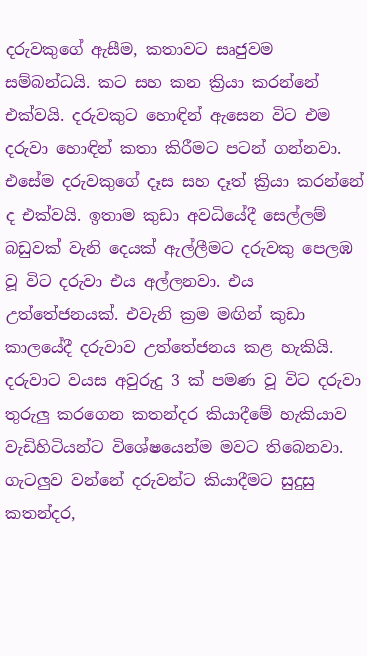දරුවකුගේ ඇසීම, කතාවට සෘජුවම සම්බන්ධයි. කට සහ කන ක්‍රියා කරන්නේ එක්වයි. දරුවකුට හොඳින් ඇසෙන විට එම දරුවා හොඳින් කතා කිරීමට පටන් ගන්නවා. එසේම දරුවකුගේ දෑස සහ දෑත් ක්‍රියා කරන්නේ ද එක්වයි. ඉතාම කුඩා අවධියේදී සෙල්ලම් බඩුවක් වැනි දෙයක් ඇල්ලීමට දරුවකු පෙලඹ වූ විට දරුවා එය අල්ලනවා. එය උත්තේජනයක්. එවැනි ක්‍රම මඟින් කුඩා කාලයේදී දරුවාව උත්තේජනය කළ හැකියි.
දරුවාට වයස අවුරුදු 3 ක් පමණ වූ විට දරුවා තුරුලු කරගෙන කතන්දර කියාදීමේ හැකියාව වැඩිහිටියන්ට විශේෂයෙන්ම මවට තිබෙනවා. ගැටලුව වන්නේ දරුවන්ට කියාදීමට සුදුසු කතන්දර,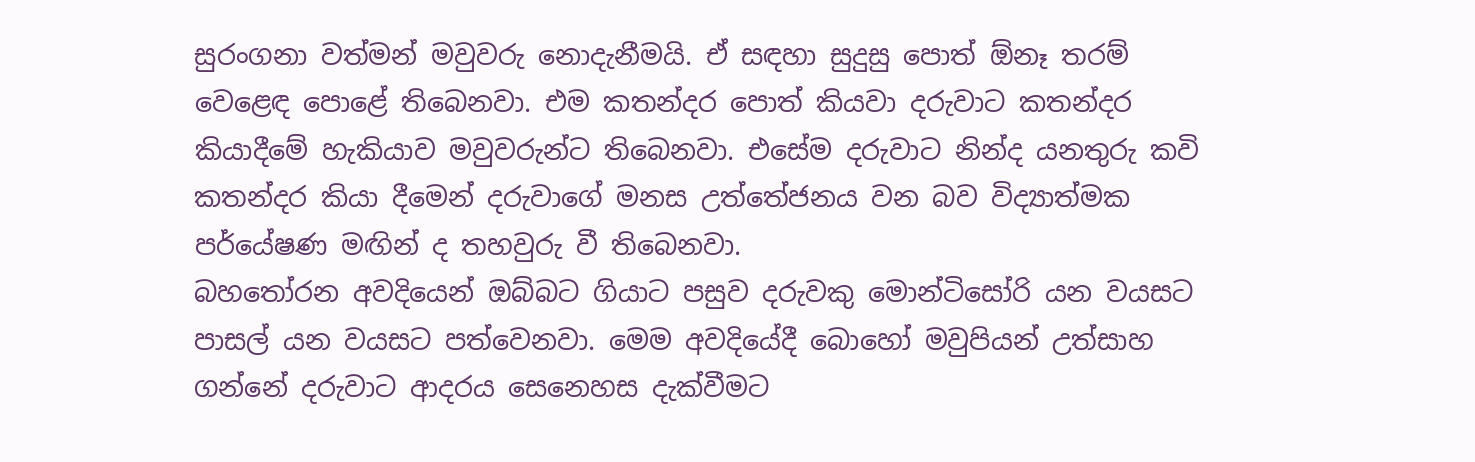සුරංගනා වත්මන් මවුවරු නොදැනීමයි. ඒ සඳහා සුදුසු පොත් ඕනෑ තරම් වෙළෙඳ පොළේ තිබෙනවා. එම කතන්දර පොත් කියවා දරුවාට කතන්දර කියාදීමේ හැකියාව මවුවරුන්ට තිබෙනවා. එසේම දරුවාට නින්ද යනතුරු කවි කතන්දර කියා දීමෙන් දරුවාගේ මනස උත්තේජනය වන බව විද්‍යාත්මක පර්යේෂණ මඟින් ද තහවුරු වී තිබෙනවා.
බහතෝරන අවදියෙන් ඔබ්බට ගියාට පසුව දරුවකු මොන්ටිසෝරි යන වයසට පාසල් යන වයසට පත්වෙනවා. මෙම අවදියේදී බොහෝ මවුපියන් උත්සාහ ගන්නේ දරුවාට ආදරය සෙනෙහස දැක්වීමට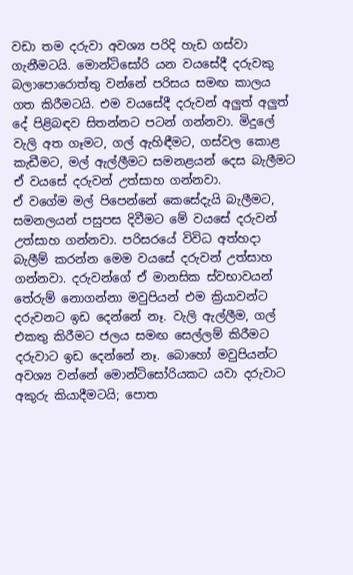වඩා තම දරුවා අවශ්‍ය පරිදි හැඩ ගස්වා ගැනීමටයි. මොන්ටිසෝරි යන වයසේදී දරුවකු බලාපොරොත්තු වන්නේ පරිසය සමඟ කාලය ගත කිරීමටයි. එම වයසේදී දරුවන් අලුත් අලුත් දේ පිළිබඳව සිතන්නට පටන් ගන්නවා. මිදුලේ වැලි අත ගෑමට, ගල් ඇහිඳීමට, ගස්වල කොළ කැඩීමට, මල් ඇල්ලීමට සමනළයන් දෙස බැලීමට ඒ වයසේ දරුවන් උත්සාහ ගන්නවා.
ඒ වගේම මල් පිපෙන්නේ කෙසේදැයි බැලීමට, සමනලයන් පසුපස දිවීමට මේ වයසේ දරුවන් උත්සාහ ගන්නවා. පරිසරයේ විවිධ අත්හදා බැලීම් කරන්න මෙම වයසේ දරුවන් උත්සාහ ගන්නවා. දරුවන්ගේ ඒ මානසික ස්වභාවයන් තේරුම් නොගන්නා මවුපියන් එම ක්‍රියාවන්ට දරුවනට ඉඩ දෙන්නේ නෑ. වැලි ඇල්ලීම, ගල් එකතු කිරීමට ජලය සමඟ සෙල්ලම් කිරීමට දරුවාට ඉඩ දෙන්නේ නෑ. බොහෝ මවුපියන්ට අවශ්‍ය වන්නේ මොන්ටිසෝරියකට යවා දරුවාට අකුරු කියාදීමටයි; පොත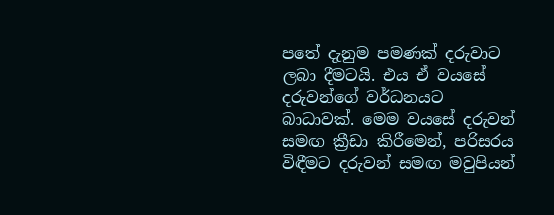පතේ දැනුම පමණක් දරුවාට ලබා දීමටයි. එය ඒ වයසේ දරුවන්ගේ වර්ධනයට බාධාවක්. මෙම වයසේ දරුවන් සමඟ ක්‍රීඩා කිරීමෙන්, පරිසරය විඳීමට දරුවන් සමඟ මවුපියන්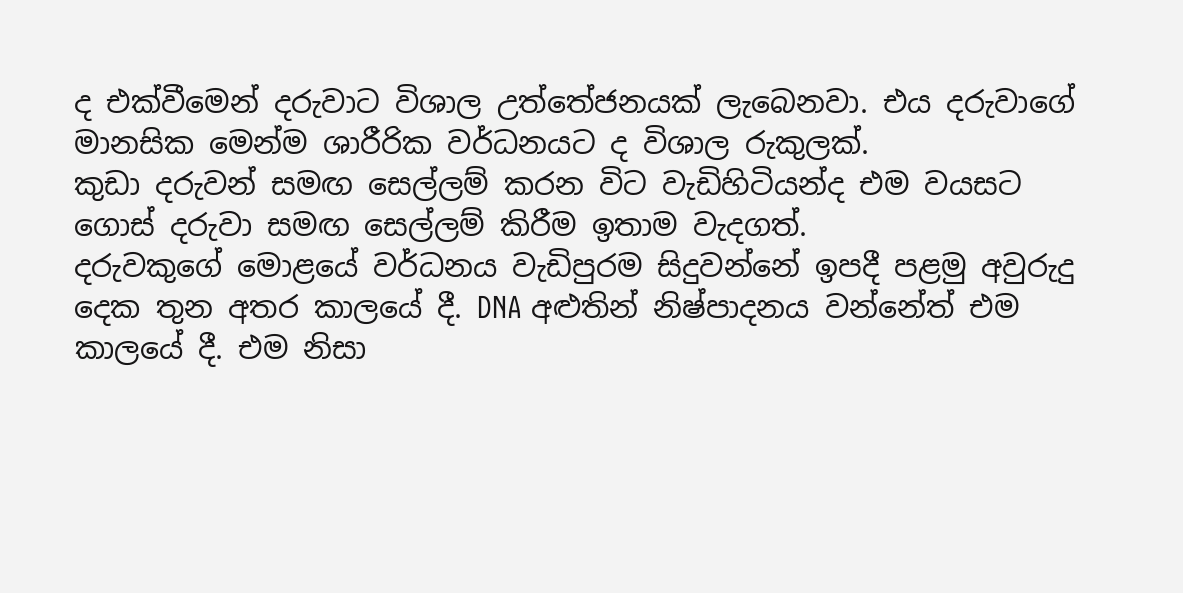ද එක්වීමෙන් දරුවාට විශාල උත්තේජනයක් ලැබෙනවා. එය දරුවාගේ මානසික මෙන්ම ශාරීරික වර්ධනයට ද විශාල රුකුලක්.
කුඩා දරුවන් සමඟ සෙල්ලම් කරන විට වැඩිහිටියන්ද එම වයසට ගොස් දරුවා සමඟ සෙල්ලම් කිරීම ඉතාම වැදගත්.
දරුවකුගේ මොළයේ වර්ධනය වැඩිපුරම සිදුවන්නේ ඉපදී පළමු අවුරුදු දෙක තුන අතර කාලයේ දී. DNA අළුතින් නිෂ්පාදනය වන්නේත් එම කාලයේ දී. එම නිසා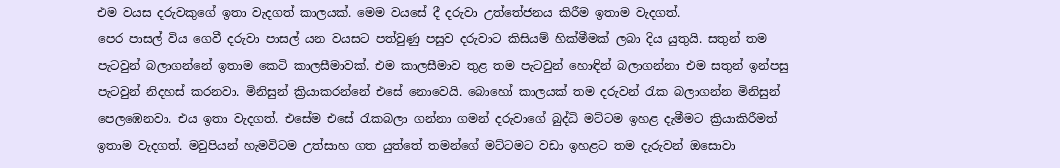එම වයස දරුවකුගේ ඉතා වැදගත් කාලයක්. මෙම වයසේ දී දරුවා උත්තේජනය කිරීම ඉතාම වැදගත්.
පෙර පාසල් විය ගෙවී දරුවා පාසල් යන වයසට පත්වුණු පසුව දරුවාට කිසියම් හික්මීමක් ලබා දිය යුතුයි. සතුන් තම පැටවුන් බලාගන්නේ ඉතාම කෙටි කාලසීමාවක්. එම කාලසීමාව තුළ තම පැටවුන් හොඳින් බලාගන්නා එම සතුන් ඉන්පසු පැටවුන් නිදහස් කරනවා. මිනිසුන් ක්‍රියාකරන්නේ එසේ නොවෙයි. බොහෝ කාලයක් තම දරුවන් රැක බලාගන්න මිනිසුන් පෙලඹෙනවා. එය ඉතා වැදගත්. එ‍සේම එසේ රැකබලා ගන්නා ගමන් දරුවාගේ බුද්ධි මට්ටම ඉහළ දැමීමට ක්‍රියාකිරීමත් ඉතාම වැදගත්. මවුපියන් හැමවිටම උත්සාහ ගත යුත්තේ තමන්ගේ මට්ටමට වඩා ඉහළට තම දැරුවන් ඔසොවා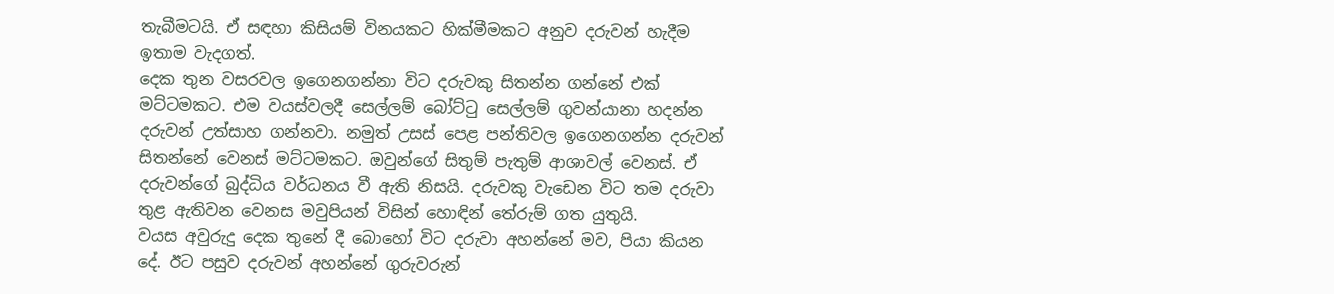තැබීමටයි. ඒ සඳහා කිසියම් විනයකට හික්මීමකට අනුව දරුවන් හැදීම ඉතාම වැදගත්.
දෙක තුන වසරවල ඉගෙනගන්නා විට දරුවකු සිතන්න ගන්නේ එක් මට්ටමකට. එම වයස්වලදී සෙල්ලම් බෝට්ටු සෙල්ලම් ගුවන්යානා හදන්න දරුවන් උත්සාහ ගන්නවා. නමුත් උසස් පෙළ පන්තිවල ඉගෙනගන්න දරුවන් සිතන්නේ වෙනස් මට්ටමකට. ඔවුන්ගේ සිතුම් පැතුම් ආශාවල් වෙනස්. ඒ දරුවන්ගේ බුද්ධිය වර්ධනය වී ඇති නිසයි. දරුවකු වැඩෙන විට තම දරුවා තුළ ඇතිවන වෙනස මවුපියන් විසින් හොඳින් තේරුම් ගත යුතුයි.
වයස අවුරුදු දෙක තුනේ දී බොහෝ විට දරුවා අහන්නේ මව, පියා කියන දේ. ඊට පසුව දරුවන් අහන්නේ ගුරුවරුන්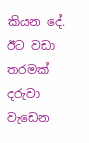කියන දේ. ඊට වඩා තරමක් දරුවා වැඩෙන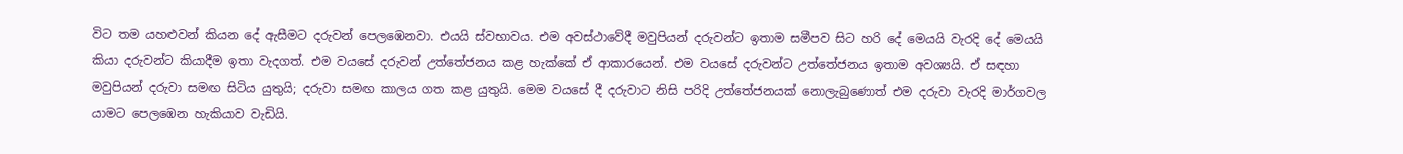විට තම යහළුවන් කියන දේ ඇසීමට දරුවන් පෙලඹෙනවා. එයයි ස්වභාවය. එම අවස්ථාවේදී මවුපියන් දරුවන්ට ඉතාම සමීපව සිට හරි දේ මෙයයි වැරදි දේ මෙයයි කියා දරුවන්ට ‍කියාදීම ඉතා වැදගත්. එම වයසේ දරුවන් උත්තේජනය කළ හැක්කේ ඒ ආකාරයෙන්. එම වයසේ දරුවන්ට උත්තේජනය ඉතාම අවශ්‍යයි. ඒ සඳහා මවුපියන් දරුවා සමඟ සිටිය යුතුයි; දරුවා සමඟ කාලය ගත කළ යුතුයි. මෙම වයසේ දී දරුවාට නිසි පරිදි උත්තේජනයක් නොලැබුණොත් එම දරුවා වැරදි මාර්ගවල යාමට පෙලඹෙන හැකියාව වැඩියි.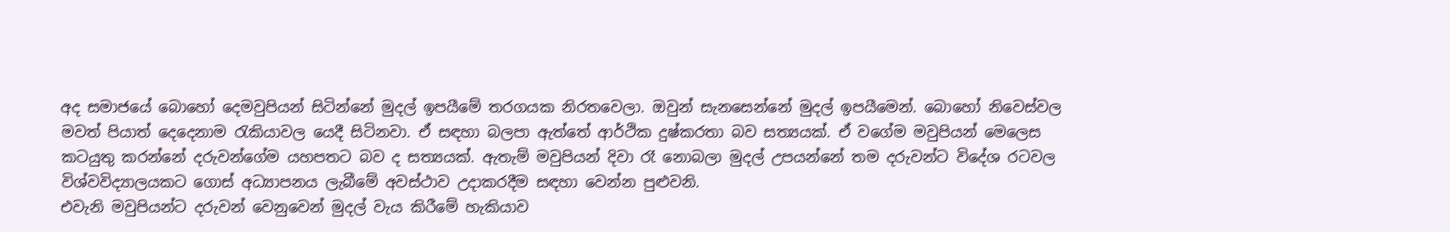අද සමාජයේ බොහෝ දෙමවුපියන් සිටින්නේ මුදල් ඉපයීමේ තරගයක නිරතවෙලා. ඔවුන් සැනසෙන්නේ මුදල් ඉපයීමෙන්. බොහෝ නිවෙස්වල මවත් පියාත් දෙදෙනාම රැකියාවල යෙදී සිටිනවා. ඒ සඳහා බලපා ඇත්තේ ආර්ථික දුෂ්කරතා බව සත්‍යයක්. ඒ වගේම මවුපියන් මෙලෙස කටයුතු කරන්නේ දරුවන්ගේම යහපතට බව ද සත්‍යයක්. ඇතැම් මවුපියන් දිවා රෑ නොබලා මුදල් උපයන්නේ තම දරුවන්ට විදේශ රටවල විශ්වවිද්‍යාලයකට ගොස් අධ්‍යාපනය ලැබීමේ අවස්ථාව උදාකරදීම සඳහා වෙන්න පුළුවනි.
එවැනි මවුපියන්ට දරුවන් වෙනුවෙන් මුදල් වැය කිරීමේ හැකියාව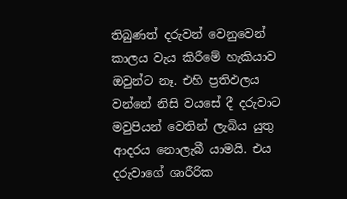තිබුණත් දරුවන් වෙනුවෙන් කාලය වැය කිරීමේ හැකියාව ඔවුන්ට නෑ. එහි ප්‍රතිඵලය වන්නේ නිසි වයසේ දී දරුවාට මවුපියන් වෙතින් ලැබිය යුතු ආදරය නොලැබී යාමයි. එය දරුවාගේ ශාරීරික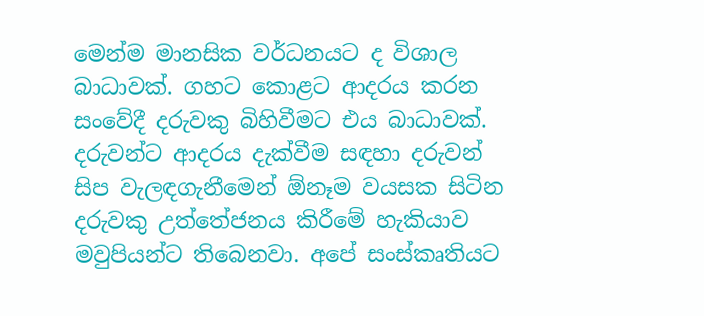මෙන්ම මානසික වර්ධනයට ද විශාල බාධාවක්. ගහට කොළට ආදරය කරන සංවේදී දරුවකු බිහිවීමට එය බාධාවක්.
දරුවන්ට ආදරය දැක්වීම සඳහා දරුවන් සිප වැලඳගැනීමෙන් ඕනෑම වයසක සිටින දරුවකු උත්තේජනය කිරීමේ හැකියාව මවුපියන්ට තිබෙනවා. අපේ සංස්කෘතියට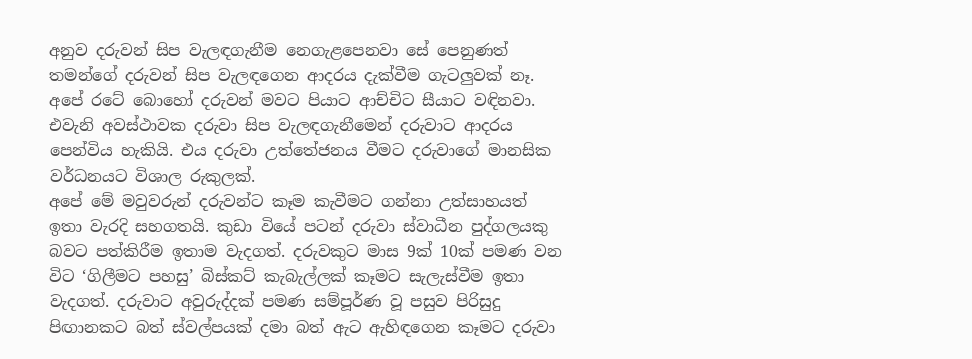අනුව දරුවන් සිප වැලඳගැනීම නෙගැළපෙනවා සේ පෙනුණත් තමන්ගේ දරුවන් සිප වැලඳගෙන ආදරය දැක්වීම ගැටලුවක් නෑ. අපේ රටේ බොහෝ දරුවන් මවට පියාට ආච්චිට සීයාට වඳිනවා. එවැනි අවස්ථාවක දරුවා සිප වැලඳගැනීමෙන් දරුවාට ආදරය පෙන්විය හැකියි. එය දරුවා උත්තේජනය වීමට දරුවාගේ මානසික වර්ධනයට විශාල රුකුලක්.
අපේ මේ මවුවරුන් දරුවන්ට කෑම කැවීමට ගන්නා උත්සාහයත් ඉතා වැරදි සහගතයි. කුඩා වියේ පටන් දරුවා ‍ස්වාධීන පුද්ගලයකු බවට පත්කිරීම ඉතාම වැදගත්. දරුවකුට මාස 9ක් 10ක් පමණ වන විට ‘ගිලී‍මට පහසු’ බිස්කට් කැබැල්ලක් කෑමට සැලැස්වීම ඉතා වැදගත්. දරුවාට අවුරුද්දක් පමණ සම්පූර්ණ වූ පසුව පිරිසුදු පිඟානකට බත් ස්වල්පයක් දමා බත් ඇට ඇහිඳගෙන කෑමට දරුවා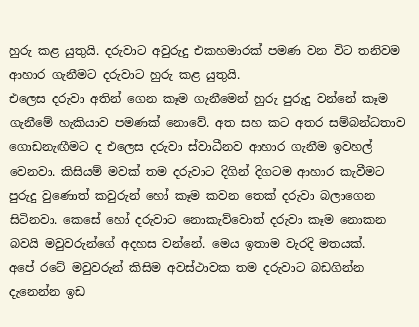හුරු කළ යුතුයි. දරුවාට අවුරුදු එකහමාරක් පමණ වන විට තනිවම ආහාර ගැනීමට දරුවාට හුරු කළ යුතුයි.
එලෙස දරුවා අතින් ගෙන කෑම ගැනීමෙන් හුරු පුරුදු වන්නේ කෑම ගැනීමේ හැකියාව පමණක් නොවේ. අත සහ කට අතර සම්බන්ධතාව ගොඩනැඟීමට ද එලෙස දරුවා ස්වාධීනව ආහාර ගැනීම ඉවහල් වෙනවා. කිසියම් මවක් තම දරුවාට දිගින් දිගටම ආහාර කැවීමට පුරුදු වුණොත් කවුරුන් හෝ කෑම කවන තෙක් දරුවා බලාගෙන සිටිනවා. කෙසේ හෝ දරුවාට නොකැව්වොත් දරුවා කෑම‍ නොකන බවයි මවුවරුන්ගේ අදහස වන්නේ. මෙය ඉතාම වැරදි මතයක්.
අපේ රටේ මවුවරුන් කිසිම අවස්ථාවක තම දරුවාට බඩගින්න දැනෙන්න ඉඩ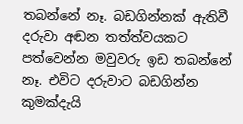තබන්නේ නෑ. බඩගින්නක් ඇතිවී දරුවා අඬන තත්ත්වයකට පත්වෙන්න මවුවරු ඉඩ තබන්නේ නෑ. එවිට දරුවාට බඩගින්න කුමක්දැයි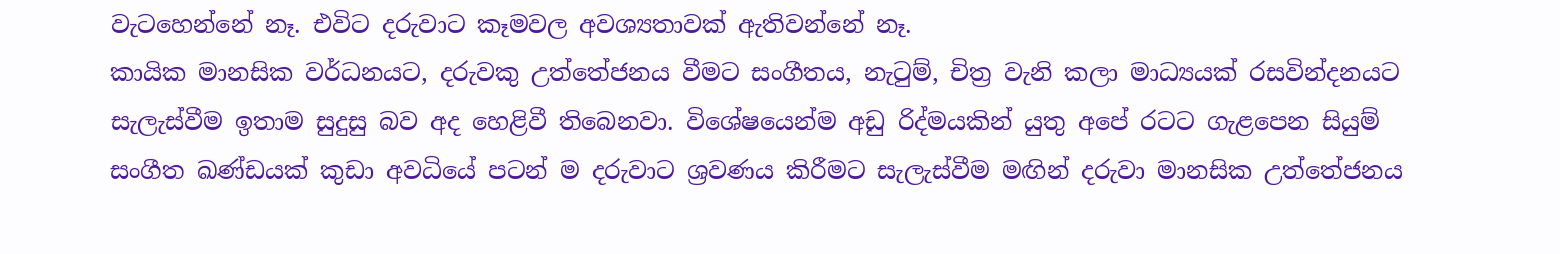වැටහෙන්නේ නෑ. එවිට දරුවාට කෑමවල අවශ්‍යතාවක් ඇතිවන්නේ නෑ.
කායික මානසික වර්ධනයට, දරුවකු උත්තේජනය වීමට සංගීතය, නැටුම්, චිත්‍ර වැනි කලා මාධ්‍යයක් රසවින්දනයට සැලැස්වීම ඉතාම සුදුසු බව අද හෙළිවී තිබෙනවා. විශේෂයෙන්ම අඩු රිද්මයකින් යුතු අපේ රටට ගැළපෙන සියුම් සංගීත ඛණ්ඩයක් කුඩා අවධියේ පටන් ම දරුවාට ශ්‍රවණය කිරීමට සැලැස්වීම මඟින් දරුවා මානසික උත්තේජනය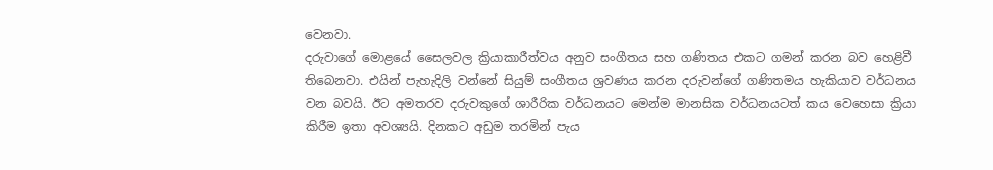වෙනවා.
දරුවාගේ මොළයේ සෛලවල ක්‍රියාකාරීත්වය අනුව සංගීතය සහ ගණිතය එකට ගමන් කරන බව හෙළිවී තිබෙනවා. එයින් පැහැදිලි වන්නේ සියුම් සංගීතය ශ්‍රවණය කරන දරුවන්ගේ ගණිතමය හැකියාව වර්ධනය වන බවයි. ඊට අමතරව දරුවකුගේ ශාරීරික වර්ධනයට මෙන්ම මානසික වර්ධනයටත් කය වෙහෙසා ක්‍රියා කිරීම ඉතා අවශ්‍යයි. දිනකට අඩුම තරමින් පැය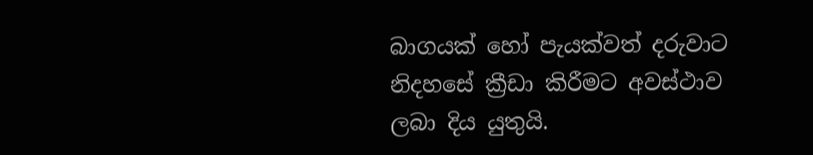බාගයක් හෝ පැයක්වත් දරුවාට නිදහසේ ක්‍රීඩා කිරීමට අවස්ථාව ලබා දිය යුතුයි.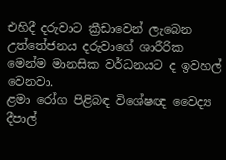එහිදී දරුවාට ක්‍රීඩාවෙන් ලැබෙන උත්තේජනය දරුවාගේ ශාරීරික මෙන්ම මානසික වර්ධනයට ද ඉවහල් වෙනවා.
ළමා රෝග පිළිබඳ විශේෂඥ වෛද්‍ය දීපාල්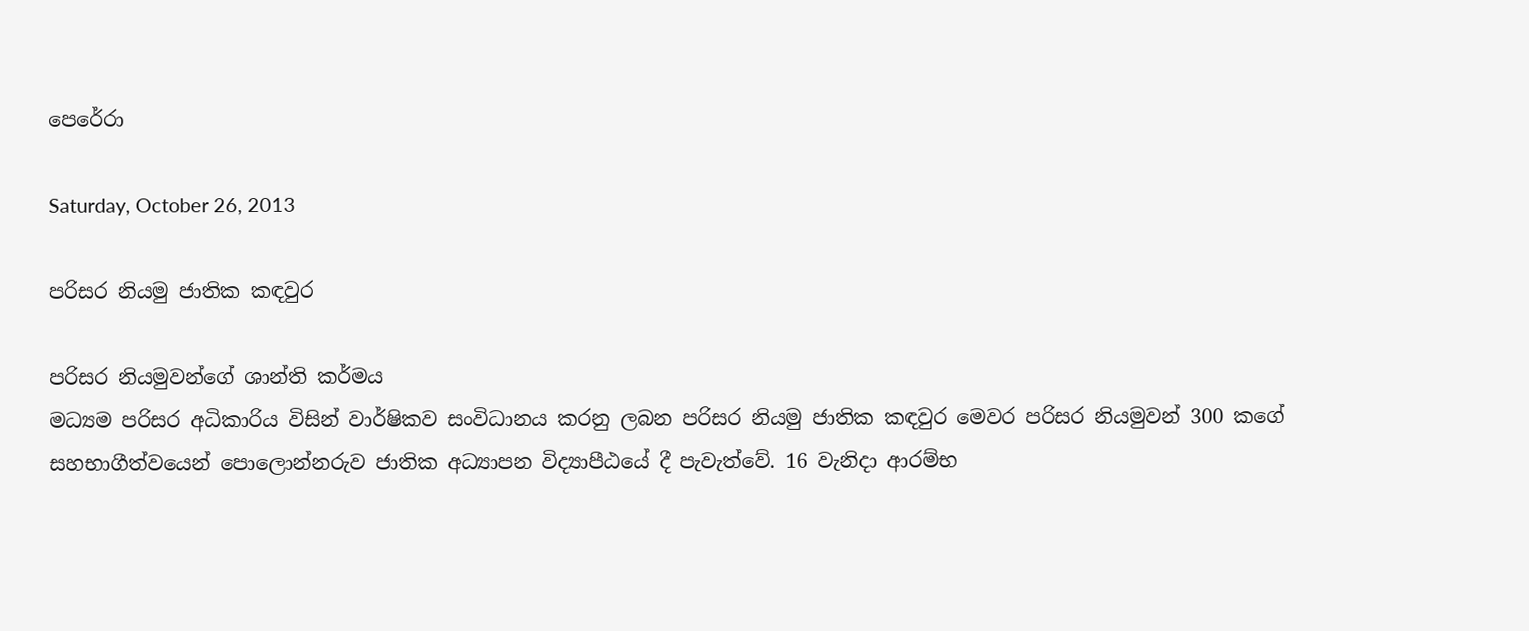පෙරේරා

Saturday, October 26, 2013

පරිසර නියමු ජාතික කඳවුර

පරිසර නියමුවන්ගේ ශාන්ති කර්මය
මධ්‍යම පරිසර අධිකාරිය විසින් වාර්ෂිකව සංවිධානය කරනු ලබන පරිසර නියමු ජාතික කඳවුර මෙවර පරිසර නියමුවන් 300 කගේ සහභාගීත්වයෙන් පොලොන්නරුව ජාතික අධ්‍යාපන විද්‍යාපීඨයේ දී පැවැත්වේ. 16 වැනිදා ආරම්භ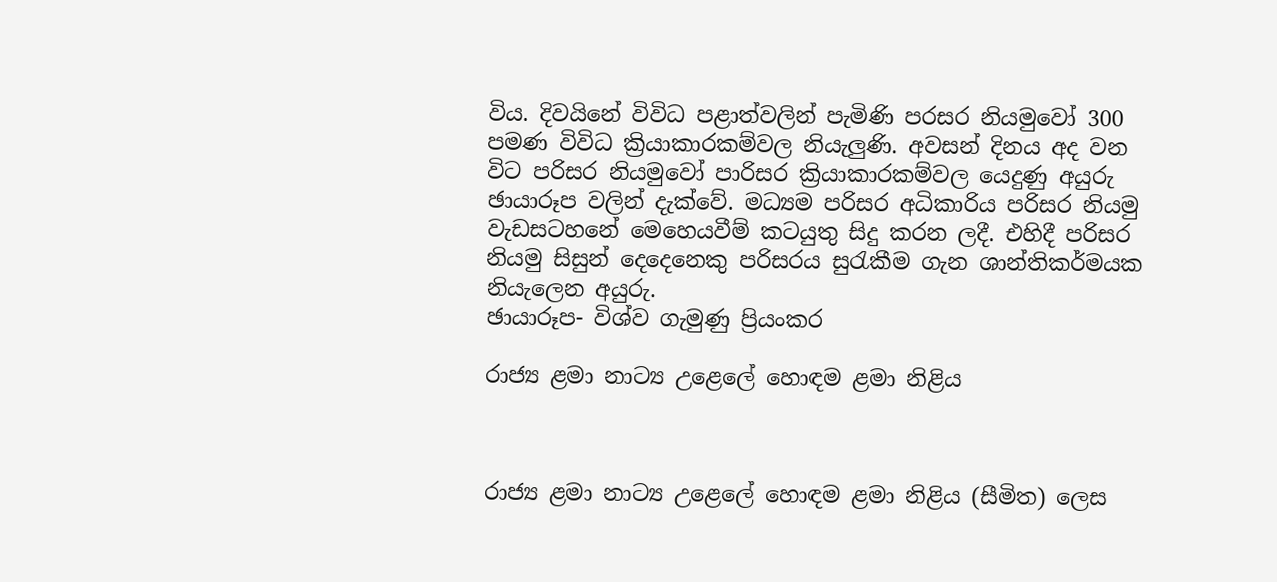විය. දිවයිනේ විවිධ පළාත්වලින් පැමිණි පරසර නියමුවෝ 300 පමණ විවිධ ක්‍රියාකාරකම්වල නියැලුණි. අවසන් දිනය අද වන විට පරිසර නියමුවෝ පාරිසර ක්‍රියාකාරකම්වල යෙදුණු අයුරු ඡායාරූප වලින් දැක්වේ. මධ්‍යම පරිසර අධිකාරිය පරිසර නියමු වැඩසටහනේ මෙහෙයවීම් කටයුතු සිදු කරන ලදී. එහිදී පරිසර නියමු සිසුන් දෙදෙනෙකු පරිසරය සුරැකීම ගැන ශාන්තිකර්මයක නියැලෙන අයුරු.
ඡායාරූප- විශ්ව ගැමුණු ප්‍රියංකර

රාජ්‍ය ළමා නාට්‍ය උළෙලේ හොඳම ළමා නිළිය



රාජ්‍ය ළමා නාට්‍ය උළෙලේ හොඳම ළමා නිළිය (සීමිත) ලෙස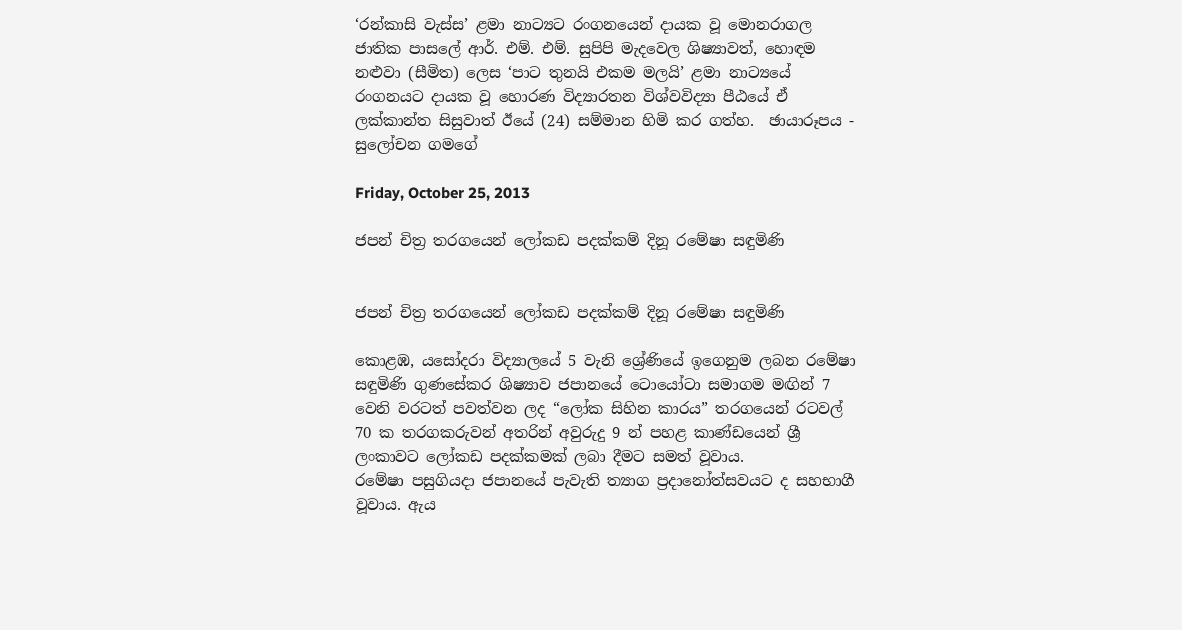‘රන්කාසි වැස්ස’ ළමා නාට්‍යට රංගනයෙන් දායක වූ මොනරාගල ජාතික පාසලේ ආර්. එම්. එම්. සුපිපි මැදවෙල ශිෂ්‍යාවත්, හොඳම නළුවා (සීමිත) ලෙස ‘පාට තුනයි එකම මලයි’ ළමා නාට්‍යයේ රංගනයට දායක වූ හොරණ විද්‍යාරතන විශ්වවිද්‍යා පීඨයේ ඒ ලක්කාන්ත සිසුවාත් ඊයේ (24) සම්මාන හිමි කර ගත්හ.  ඡායාරූපය - සුලෝචන ගමගේ

Friday, October 25, 2013

ජපන් චිත්‍ර තරගයෙන් ලෝකඩ පදක්කම් දිනූ රමේෂා සඳුමිණි


ජපන් චිත්‍ර තරගයෙන් ලෝකඩ පදක්කම් දිනූ රමේෂා සඳුමිණි

කොළඹ, යසෝදරා විද්‍යාලයේ 5 වැනි ශ්‍රේණියේ ඉගෙනුම ලබන රමේෂා සඳුමිණි ගුණසේකර ශිෂ්‍යාව ජපානයේ ටොයෝටා සමාගම මඟින් 7 වෙනි වරටත් පවත්වන ලද “ලෝක සිහින කාරය” තරගයෙන් රටවල් 70 ක තරගකරුවන් අතරින් අවුරුදු 9 න් පහළ කාණ්ඩයෙන් ශ්‍රී ලංකාවට ලෝකඩ පදක්කමක් ලබා දීමට සමත් වූවාය.
රමේෂා පසුගියදා ජපානයේ පැවැති ත්‍යාග ප්‍රදානෝත්සවයට ද සහභාගී වූවාය. ඇය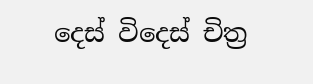දෙස් විදෙස් චිත්‍ර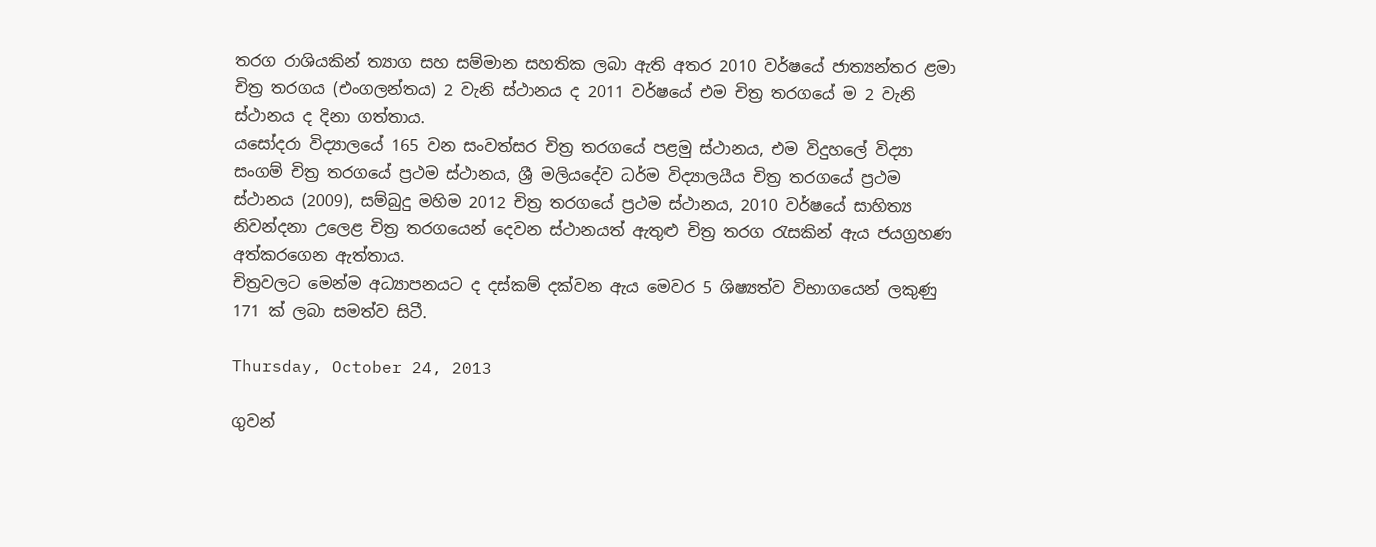තරග රාශියකින් ත්‍යාග සහ සම්මාන සහතික ලබා ඇති අතර 2010 වර්ෂයේ ජාත්‍යන්තර ළමා චිත්‍ර තරගය (එංගලන්තය) 2 වැනි ස්ථානය ද 2011 වර්ෂයේ එම චිත්‍ර තරගයේ ම 2 වැනි ස්ථානය ද දිනා ගත්තාය.
යසෝදරා විද්‍යාලයේ 165 වන සංවත්සර චිත්‍ර තරගයේ පළමු ස්ථානය, එම විදුහලේ විද්‍යා සංගම් චිත්‍ර තරගයේ ප්‍රථම ස්ථානය, ශ්‍රී මලියදේව ධර්ම විද්‍යාලයීය චිත්‍ර තරගයේ ප්‍රථම ස්ථානය (2009), සම්බුදු මහිම 2012 චිත්‍ර තරගයේ ප්‍රථම ස්ථානය, 2010 වර්ෂයේ සාහිත්‍ය නිවන්දනා උලෙළ චිත්‍ර තරගයෙන් දෙවන ස්ථානයත් ඇතුළු චිත්‍ර තරග රැසකින් ඇය ජයග්‍රහණ අත්කරගෙන ඇත්තාය.
චිත්‍රවලට මෙන්ම අධ්‍යාපනයට ද දස්කම් දක්වන ඇය මෙවර 5 ශිෂ්‍යත්ව විභාගයෙන් ලකුණු 171 ක් ලබා සමත්ව සිටී.

Thursday, October 24, 2013

ගුවන්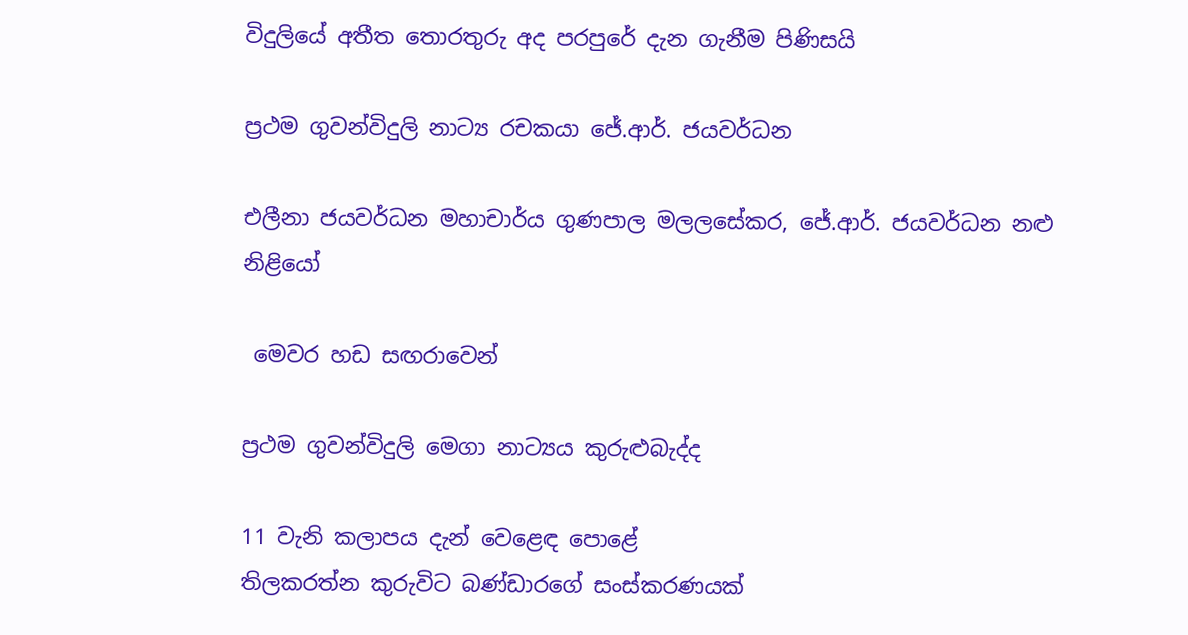විදුලියේ අතීත තොරතුරු අද පරපුරේ දැන ගැනීම පිණිසයි

ප්‍රථම ගුවන්විදුලි නාට්‍ය රචකයා ජේ.ආර්. ජයවර්ධන

එලීනා ජයවර්ධන මහාචාර්ය ගුණපාල මලලසේකර, ජේ.ආර්. ජයවර්ධන නළු නිළියෝ

 මෙවර හඩ සඟරාවෙන්

ප්‍රථම ගුවන්විදුලි මෙගා නාට්‍යය කුරුළුබැද්ද

11 වැනි කලාපය දැන් වෙළෙඳ පොළේ
තිලකරත්න කුරුවිට බණ්ඩාරගේ සංස්කරණයක්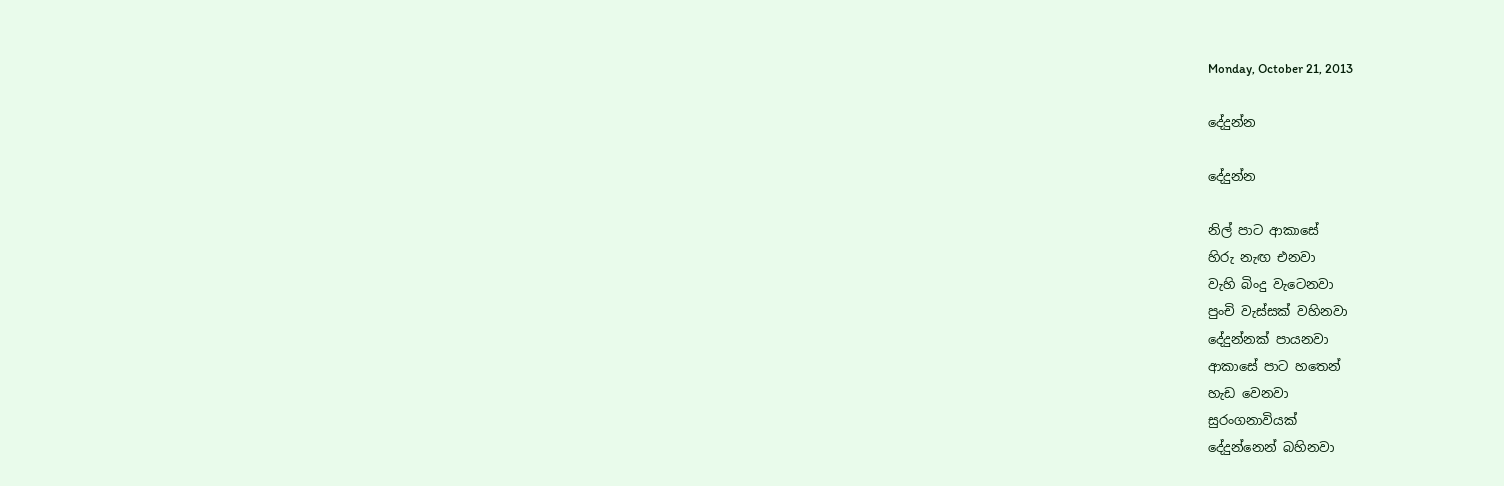Monday, October 21, 2013

දේදුන්න

දේදුන්න

නිල් පාට ආකාසේ
හිරු නැඟ එනවා
වැහි බිංදු වැටෙනවා
පුංචි වැස්සක් වහිනවා
දේදුන්නක් පායනවා
ආකාසේ පාට හතෙන්
හැඩ වෙනවා
සුරංගනාවියක්
දේදුන්නෙන් බහිනවා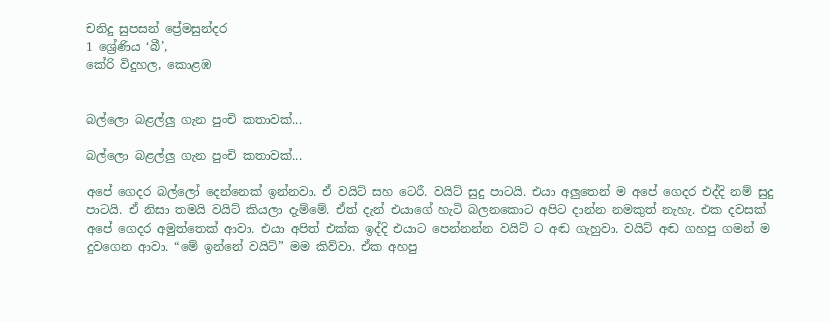චනිදු සුපසන් ප්‍රේමසුන්දර
1 ශ්‍රේණිය ‘බී’,
කේරි විදුහල, කොළඹ


බල්ලො බළල්ලු ගැන පුංචි කතාවක්...

බල්ලො බළල්ලු ගැන පුංචි කතාවක්...

අපේ ගෙදර බල්ලෝ දෙන්නෙක් ඉන්නවා. ඒ වයිට් සහ ටෙරී. වයිට් සුදු පාටයි. එයා අලුතෙන් ම අපේ ගෙදර එද්දි නම් සුදු පාටයි. ඒ නිසා තමයි වයිට් කියලා දැම්මේ. ඒත් දැන් එයාගේ හැටි බලනකොට අපිට දාන්න නමකුත් නැහැ. එක දවසක් අපේ ගෙදර අමුත්තෙක් ආවා. එයා අපිත් එක්ක ඉද්දි එයාට පෙන්නන්න වයිට් ට අඬ ගැහුවා. වයිට් අඬ ගහපු ගමන් ම දුවගෙන ආවා. “මේ ඉන්නේ වයිට්” මම කිව්වා. ඒක අහපු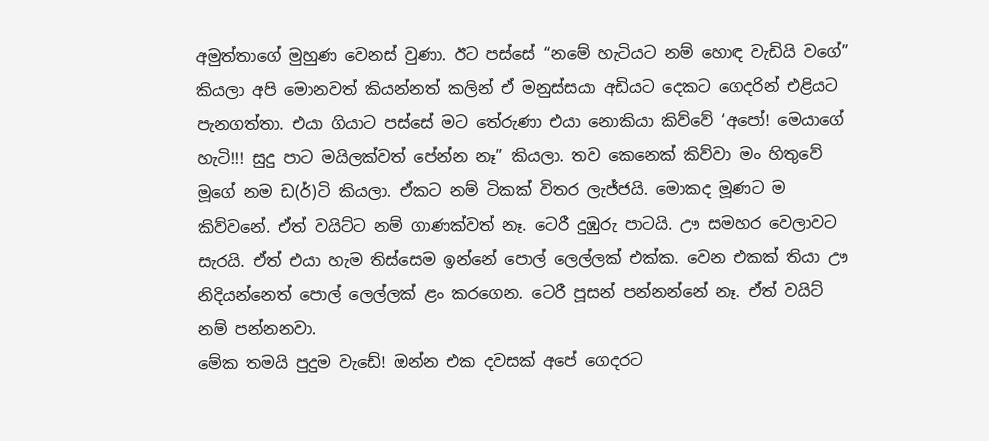අමුත්තාගේ මුහුණ වෙනස් වුණා. ඊට පස්සේ “නමේ හැටියට නම් හොඳ වැඩියි වගේ” කියලා අපි මොනවත් කියන්නත් කලින් ඒ මනුස්සයා අඩියට දෙකට ගෙදරින් එළියට පැනගත්තා. එයා ගියාට පස්සේ මට තේරුණා එයා නොකියා කිව්වේ ‘අපෝ! මෙයාගේ හැටි!!! සුදු පාට මයිලක්වත් පේන්න නෑ” කියලා. තව කෙනෙක් කිව්වා මං හිතුවේ මූගේ නම ඩ(ර්)ටි කියලා. ඒකට නම් ටිකක් විතර ලැජ්ජයි. මොකද මූණට ම කිව්වනේ. ඒත් වයිට්ට නම් ගාණක්වත් නෑ. ටෙරී දුඹුරු පාටයි. ඌ සමහර වෙලාවට සැරයි. ඒත් එයා හැම තිස්සෙම ඉන්නේ පොල් ලෙල්ලක් එක්ක. වෙන එකක් තියා ඌ නිදියන්නෙත් පොල් ලෙල්ලක් ළං කරගෙන. ටෙරී පූසන් පන්නන්නේ නෑ. ඒත් වයිට් නම් පන්නනවා.
මේක තමයි පුදුම වැඩේ! ඔන්න එක දවසක් අපේ ගෙදරට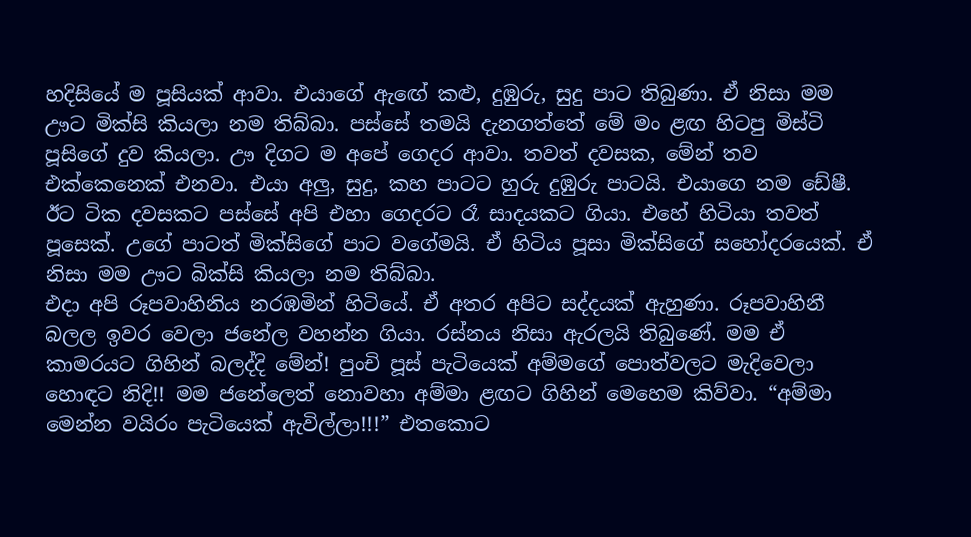හදිසියේ ම පූසියක් ආවා. එයාගේ ඇ‍ඟේ කළු, දුඹුරු, සුදු පාට තිබුණා. ඒ නිසා මම ඌට මික්සි කියලා නම තිබ්බා. පස්සේ තමයි දැනගත්තේ මේ මං ළඟ හිටපු මිස්ටි පූසිගේ දුව කියලා. ඌ දිගට ම අපේ ගෙදර ආවා. තවත් දවසක, මේන් තව එක්කෙනෙක් එනවා. එයා අලු, සුදු, කහ පාටට හුරු දුඹුරු පාටයි. එයාගෙ නම ඩේෂී. ඊට ටික දවසකට පස්සේ අපි එහා ගෙදරට රෑ සාදයකට ගියා. එහේ හිටියා තවත් පූසෙක්. උගේ පාටත් මික්සිගේ පාට වගේමයි. ඒ හිටිය පූසා මික්සිගේ සහෝදරයෙක්. ඒ නිසා මම ඌට බික්සි කියලා නම තිබ්බා.
එදා අපි රූපවාහිනිය නරඹමින් හිටියේ. ඒ අතර අපිට සද්දයක් ඇහුණා. රූපවාහිනී බලල ඉවර වෙලා ජනේල වහන්න ගියා. රස්නය නිසා ඇරලයි තිබුණේ. මම ඒ කාමරයට ගිහින් බලද්දි මේන්! පුංචි පූස් පැටියෙක් අම්මගේ පොත්වලට මැදිවෙලා හොඳට නිදි!! මම ජනේලෙත් නොවහා අම්මා ළඟට ගිහින් මෙහෙම කිව්වා. “අම්මා මෙන්න වයිරං පැටියෙක් ඇවිල්ලා!!!” එතකොට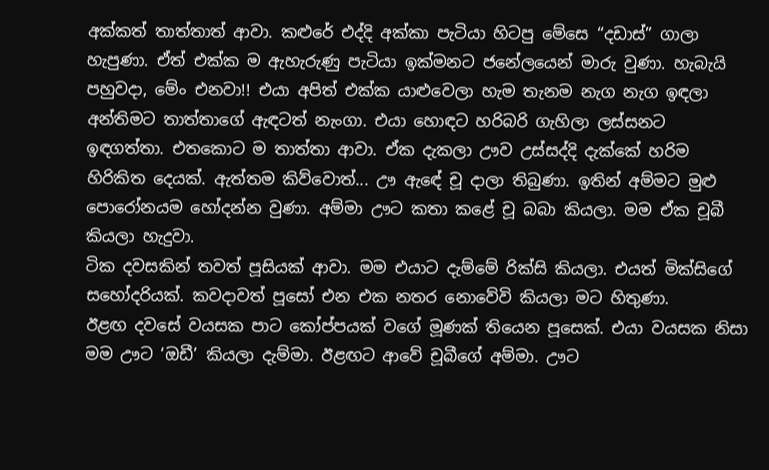අක්කත් තාත්තාත් ආවා. කළුරේ එද්දි අක්කා පැටියා හිටපු මේසෙ “දඩාස්” ගාලා හැපුණා. ඒත් එක්ක ම ඇහැරුණු පැටියා ඉක්මනට ජනේලයෙන් මාරු වුණා. හැබැයි පහුවදා, මේං එනවා!! එයා අපිත් එක්ක යාළුවෙලා හැම තැනම නැග නැග ඉඳලා අන්තිමට තාත්තාගේ ඇඳටත් නැංගා. එයා හොඳට හරිබරි ගැහිලා ලස්සනට ඉඳගත්තා. එතකොට ම තාත්තා ආවා. ඒක දැකලා ඌව උස්සද්දි දැක්කේ හරිම හිරිකිත දෙයක්. ඇත්තම කිව්වොත්... ඌ ඇ‍ඳේ චූ දාලා තිබුණා. ඉතින් අම්මට මුළු පොරෝනයම හෝදන්න වුණා. අම්මා ඌට කතා කළේ චූ බබා කියලා. මම ඒක චූබී කියලා හැදුවා.
ටික දවසකින් තවත් පූසියක් ආවා. මම එයාට දැම්මේ රික්සි කියලා. එයත් මික්සිගේ සහෝදරියක්. කවදාවත් පූසෝ එන එක නතර නොවේවි කියලා මට හිතුණා.
ඊළඟ දවසේ වයසක පාට කෝප්පයක් වගේ මූණක් තියෙන පූසෙක්. එයා වයසක නිසා මම ඌට ‘ඔඩී’ කියලා දැම්මා. ඊළඟට ආවේ චූබීගේ අම්මා. ඌට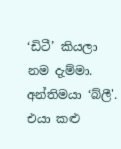‘ඩිටී’ කියලා නම දැම්මා. අන්තිමයා ‘බ්ලී'. එයා කළු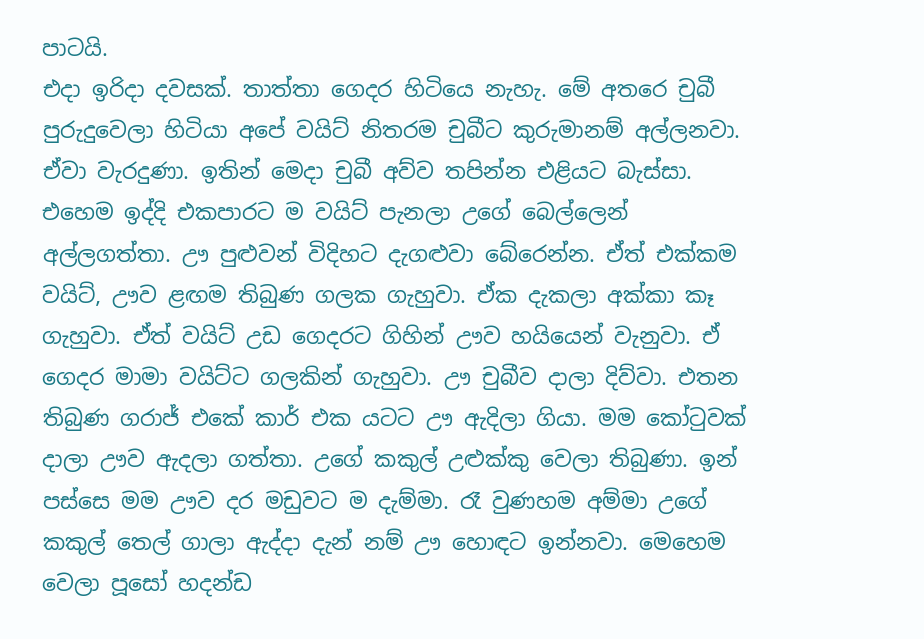පාටයි.
එදා ඉරිදා දවසක්. තාත්තා ගෙදර හිටියෙ නැහැ. මේ අතරෙ චුබී පුරුදුවෙලා හිටියා අපේ වයිට් නිතරම චුබීට කුරුමානම් අල්ලනවා. ඒවා වැරදුණා. ඉතින් මෙදා චුබී අව්ව තපින්න එළියට බැස්සා. එහෙම ඉද්දි එකපාරට ම වයිට් පැනලා උගේ බෙල්ලෙන් අල්ලගත්තා. ඌ පුළුවන් විදිහට දැගළුවා බේරෙන්න. ඒත් එක්කම වයිට්, ඌව ළඟම තිබුණ ගලක ගැහුවා. ඒක දැකලා අක්කා කෑ ගැහුවා. ඒත් වයිට් උඩ ගෙදරට ගිහින් ඌව හයියෙන් වැනුවා. ඒ ගෙදර මාමා වයිට්ට ගලකින් ගැහුවා. ඌ චුබීව දාලා දිව්වා. එතන තිබුණ ගරාජ් එකේ කාර් එක යටට ඌ ඇදිලා ගියා. මම කෝටුවක් දාලා ඌව ඇදලා ගත්තා. උගේ කකුල් උළුක්කු වෙලා තිබුණා. ඉන් පස්සෙ මම ඌව දර මඩුවට ම දැම්මා. රෑ වුණහම අම්මා උගේ කකුල් තෙල් ගාලා ඇද්දා දැන් නම් ඌ හොඳට ඉන්නවා. මෙහෙම වෙලා පූසෝ හදන්ඩ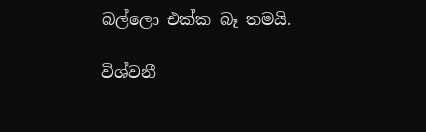බල්ලො එක්ක බෑ තමයි.

විශ්වනී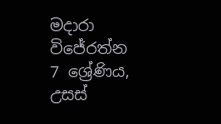මදාරා විජේරත්න
7 ශ්‍රේණිය,
උසස්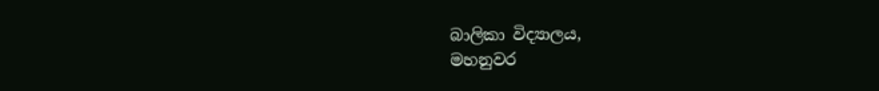බාලිකා විද්‍යාලය,
මහනුවර